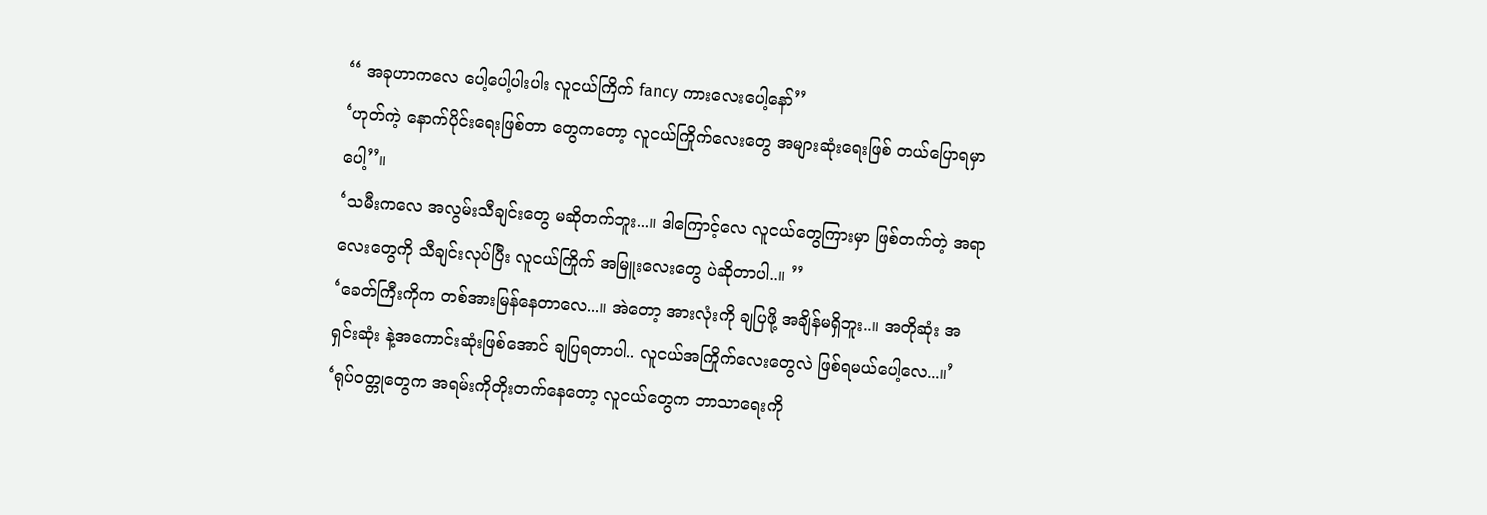‘‘ အခုဟာကလေ ပေါ့ပေါ့ပါးပါး လူငယ်ကြိက် fancy ကားလေးပေါ့နော်’’
‘ဟုတ်ကဲ့ နောက်ပိုင်းရေးဖြစ်တာ တွေကတော့ လူငယ်ကြိုက်လေးတွေ အများဆုံးရေးဖြစ် တယ်ပြောရမှာပေါ့’’။
‘သမီးကလေ အလွမ်းသီချင်းတွေ မဆိုတက်ဘူး...။ ဒါကြောင့်လေ လူငယ်တွေကြားမှာ ဖြစ်တက်တဲ့ အရာလေးတွေကို သီချင်းလုပ်ပြီး လူငယ်ကြိုက် အမြူးလေးတွေ ပဲဆိုတာပါ..။ ’’
‘ခေတ်ကြီးကိုက တစ်အားမြန်နေတာလေ...။ အဲတော့ အားလုံးကို ချပြဖို့ အချိန်မရှိဘူး..။ အတိုဆုံး အရှင်းဆုံး နဲ့အကောင်းဆုံးဖြစ်အောင် ချပြရတာပါ.. လူငယ်အကြိုက်လေးတွေလဲ ဖြစ်ရမယ်ပေါ့လေ...။’
‘ရုပ်ဝတ္တုတွေက အရမ်းကိုတိုးတက်နေတော့ လူငယ်တွေက ဘာသာရေးကို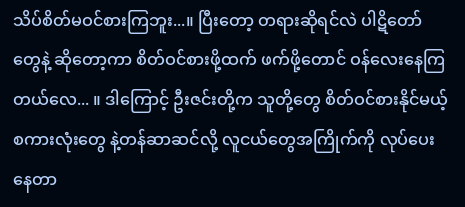သိပ်စိတ်မဝင်စားကြဘူး...။ ပြီးတော့ တရားဆိုရင်လဲ ပါဋိတော်တွေနဲ့ ဆိုတော့ကာ စိတ်ဝင်စားဖို့ထက် ဖက်ဖို့တောင် ဝန်လေးနေကြတယ်လေ... ။ ဒါကြောင့် ဦးဇင်းတို့က သူတို့တွေ စိတ်ဝင်စားနိုင်မယ့် စကားလုံးတွေ နဲ့တန်ဆာဆင်လို့ လူငယ်တွေအကြိုက်ကို လုပ်ပေးနေတာ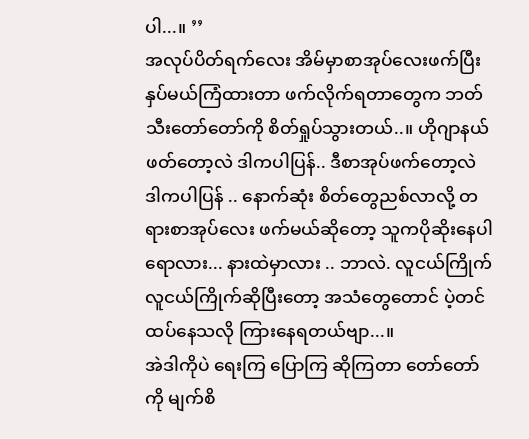ပါ...။ ’’
အလုပ်ပိတ်ရက်လေး အိမ်မှာစာအုပ်လေးဖက်ပြီး နှပ်မယ်ကြံထားတာ ဖက်လိုက်ရတာတွေက ဘတ်သီးတော်တော်ကို စိတ်ရှုပ်သွားတယ်..။ ဟိုဂျာနယ် ဖတ်တော့လဲ ဒါကပါပြန်.. ဒီစာအုပ်ဖက်တော့လဲ ဒါကပါပြန် .. နောက်ဆုံး စိတ်တွေညစ်လာလို့ တရားစာအုပ်လေး ဖက်မယ်ဆိုတော့ သူကပိုဆိုးနေပါရောလား... နားထဲမှာလား .. ဘာလဲ. လူငယ်ကြိုက် လူငယ်ကြိုက်ဆိုပြီးတော့ အသံတွေတောင် ပဲ့တင်ထပ်နေသလို ကြားနေရတယ်ဗျာ...။
အဲဒါကိုပဲ ရေးကြ ပြောကြ ဆိုကြတာ တော်တော်ကို မျက်စိ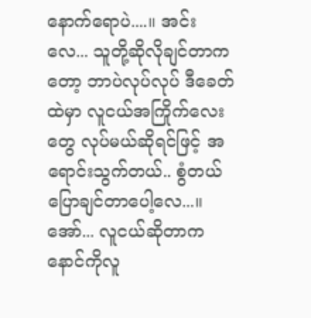နောက်ရောပဲ....။ အင်းလေ... သူတို့ဆိုလိုချင်တာကတော့ ဘာပဲလုပ်လုပ် ဒီခေတ်ထဲမှာ လူငယ်အကြိုက်လေးတွေ လုပ်မယ်ဆိုရင်ဖြင့် အရောင်းသွက်တယ်.. စွံတယ် ပြောချင်တာပေါ့လေ...။ အော်... လူငယ်ဆိုတာက နောင်ကိုလူ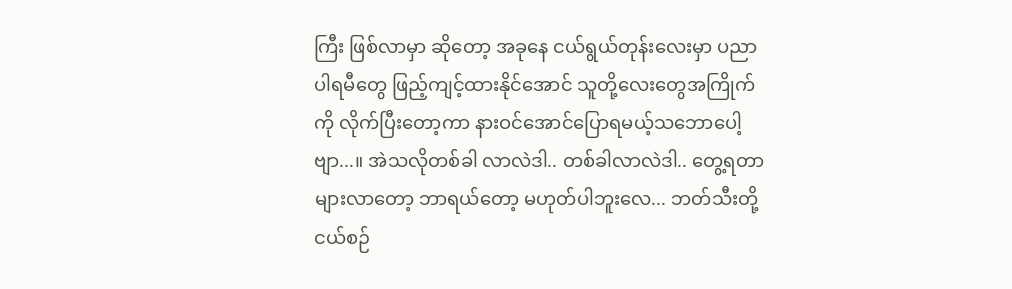ကြီး ဖြစ်လာမှာ ဆိုတော့ အခုနေ ငယ်ရွယ်တုန်းလေးမှာ ပညာပါရမီတွေ ဖြည့်ကျင့်ထားနိုင်အောင် သူတို့လေးတွေအကြိုက်ကို လိုက်ပြီးတော့ကာ နားဝင်အောင်ပြောရမယ့်သဘောပေါ့ဗျာ...။ အဲသလိုတစ်ခါ လာလဲဒါ.. တစ်ခါလာလဲဒါ.. တွေ့ရတာများလာတော့ ဘာရယ်တော့ မဟုတ်ပါဘူးလေ... ဘတ်သီးတို့ ငယ်စဉ်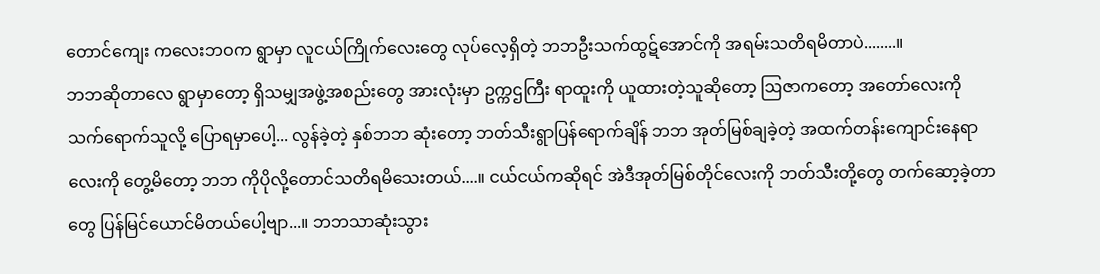တောင်ကျေး ကလေးဘဝက ရွာမှာ လူငယ်ကြိုက်လေးတွေ လုပ်လေ့ရှိတဲ့ ဘဘဦးသက်ထွဋ်အောင်ကို အရမ်းသတိရမိတာပဲ........။
ဘဘဆိုတာလေ ရွာမှာတော့ ရှိသမျှအဖွဲ့အစည်းတွေ အားလုံးမှာ ဥက္ကဌကြီး ရာထူးကို ယူထားတဲ့သူဆိုတော့ ဩဇာကတော့ အတော်လေးကို သက်ရောက်သူလို့ ပြောရမှာပေါ့... လွန်ခဲ့တဲ့ နှစ်ဘဘ ဆုံးတော့ ဘတ်သီးရွာပြန်ရောက်ချိန် ဘဘ အုတ်မြစ်ချခဲ့တဲ့ အထက်တန်းကျောင်းနေရာလေးကို တွေ့မိတော့ ဘဘ ကိုပိုလို့တောင်သတိရမိသေးတယ်....။ ငယ်ငယ်ကဆိုရင် အဲဒီအုတ်မြစ်တိုင်လေးကို ဘတ်သီးတို့တွေ တက်ဆော့ခဲ့တာတွေ ပြန်မြင်ယောင်မိတယ်ပေါ့ဗျာ...။ ဘဘသာဆုံးသွား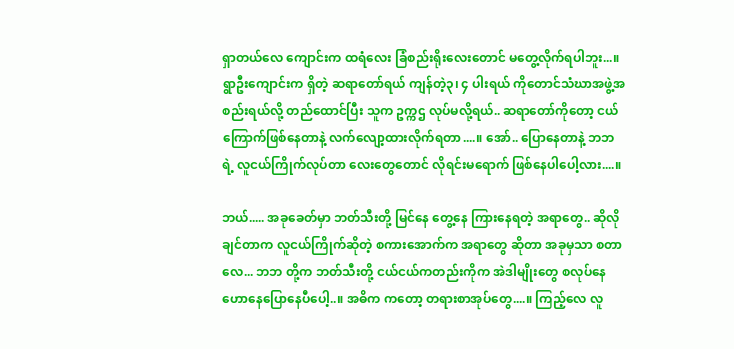ရှာတယ်လေ ကျောင်းက ထရံလေး ခြံစည်းရိုးလေးတောင် မတွေ့လိုက်ရပါဘူး...။ ရွာဦးကျောင်းက ရှိတဲ့ ဆရာတော်ရယ် ကျန်တဲ့၃၊ ၄ ပါးရယ် ကိုတောင်သံဃာအဖွဲ့အစည်းရယ်လို့ တည်ထောင်ပြီး သူက ဥက္ကဌ လုပ်မလို့ရယ်.. ဆရာတော်ကိုတော့ ငယ်ကြောက်ဖြစ်နေတာနဲ့ လက်လျော့ထားလိုက်ရတာ....။ အော်.. ပြောနေတာနဲ့ ဘဘ ရဲ့ လူငယ်ကြိုက်လုပ်တာ လေးတွေတောင် လိုရင်းမရောက် ဖြစ်နေပါပေါ့လား....။

ဘယ်..... အခုခေတ်မှာ ဘတ်သီးတို့ မြင်နေ တွေ့နေ ကြားနေရတဲ့ အရာတွေ.. ဆိုလိုချင်တာက လူငယ်ကြိုက်ဆိုတဲ့ စကားအောက်က အရာတွေ ဆိုတာ အခုမှသာ စတာလေ... ဘဘ တို့က ဘတ်သီးတို့ ငယ်ငယ်ကတည်းကိုက အဲဒါမျိုးတွေ စလုပ်နေ ဟောနေပြောနေပီပေါ့..။ အဓိက ကတော့ တရားစာအုပ်တွေ....။ ကြည့်လေ လူ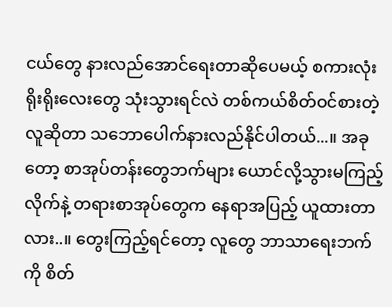ငယ်တွေ နားလည်အောင်ရေးတာဆိုပေမယ့် စကားလုံးရိုးရိုးလေးတွေ သုံးသွားရင်လဲ တစ်ကယ်စိတ်ဝင်စားတဲ့ လူဆိုတာ သဘောပေါက်နားလည်နိုင်ပါတယ်...။ အခုတော့ စာအုပ်တန်းတွေဘက်များ ယောင်လို့သွားမကြည့်လိုက်နဲ့ တရားစာအုပ်တွေက နေရာအပြည့် ယူထားတာလား..။ တွေးကြည့်ရင်တော့ လူတွေ ဘာသာရေးဘက်ကို စိတ်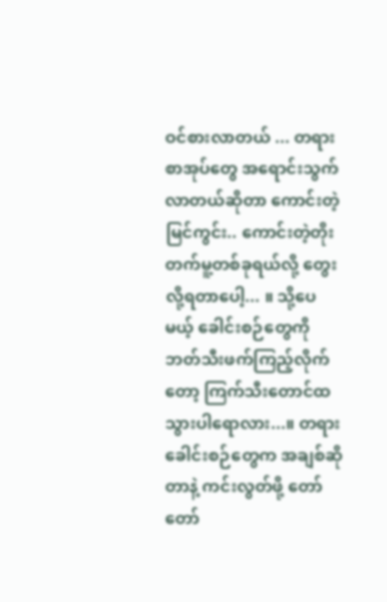ဝင်စားလာတယ် ... တရားစာအုပ်တွေ အရောင်းသွက်လာတယ်ဆိုတာ ကောင်းတဲ့မြင်ကွင်း.. ကောင်းတဲ့တိုးတက်မူ့တစ်ခုရယ်လို့ တွေးလို့ရတာပေါ့... ။ သို့ပေမယ့် ခေါင်းစဉ်တွေကို ဘတ်သီးဖက်ကြည့်လိုက်တော့ ကြက်သီးတောင်ထသွားပါရောလား...။ တရားခေါင်းစဉ်တွေက အချစ်ဆိုတာနဲ့ ကင်းလွတ်ဖို့ တော်တော်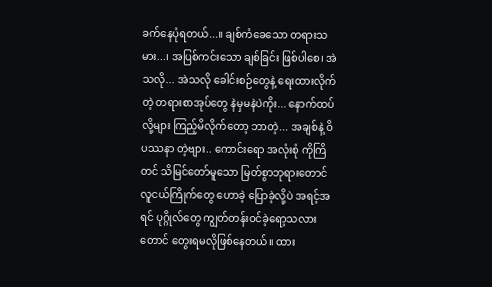ခက်နေပုံရတယ်...။ ချစ်ကံခေသော တရားသမား...၊ အပြစ်ကင်းသော ချစ်ခြင်း ဖြစ်ပါစေ၊ အဲသလို... အဲသလို ခေါင်းစဉ်တွေနဲ့ ရေးထားလိုက်တဲ့ တရားစာအုပ်တွေ နဲမှမနဲပဲကိုး... နောက်ထပ်လို့များ ကြည့်မိလိုက်တော့ ဘာတဲ့... အချစ်နဲ့ ဝိပဿနာ တဲ့ဗျား.. ကောင်းရော အလုံးစုံ ကိုကြိတင် သိမြင်တော်မူသော မြတ်စွာဘုရားတောင် လူငယ်ကြိုက်တွေ ဟောခဲ့ ပြောခဲ့လို့ပဲ အရင့်အရင် ပုဂ္ဂိုလ်တွေ ကျွတ်တန်းဝင်ခဲ့ရော့သလားတောင် တွေးရမလိုဖြစ်နေတယ်။ ထား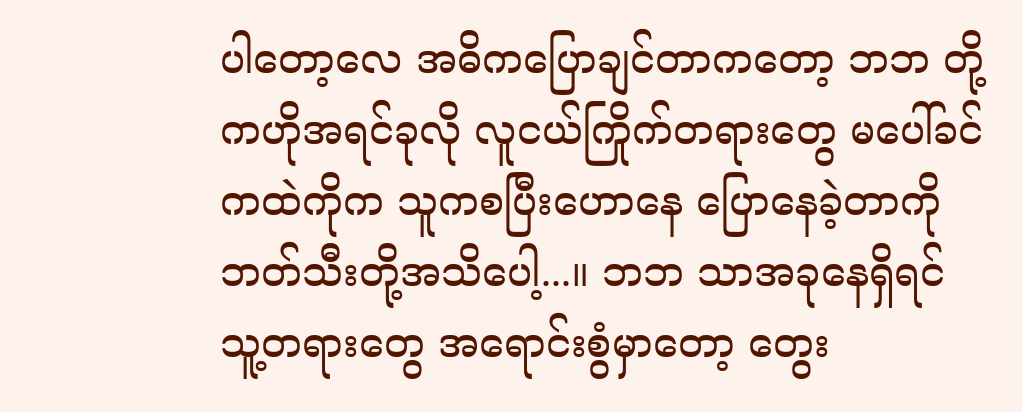ပါတော့လေ အဓိကပြောချင်တာကတော့ ဘဘ တို့ကဟိုအရင်ခုလို လူငယ်ကြိုက်တရားတွေ မပေါ်ခင်ကထဲကိုက သူကစပြီးဟောနေ ပြောနေခဲ့တာကို ဘတ်သီးတို့အသိပေါ့...။ ဘဘ သာအခုနေရှိရင် သူ့တရားတွေ အရောင်းစွံမှာတော့ တွေး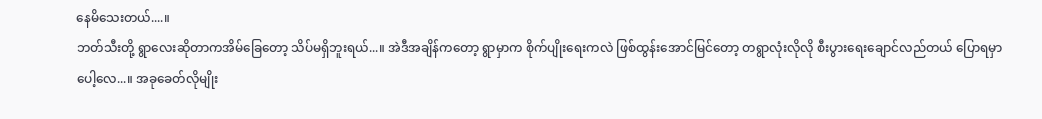နေမိသေးတယ်....။
ဘတ်သီးတို့ ရွာလေးဆိုတာကအိမ်ခြေတော့ သိပ်မရှိဘူးရယ်...။ အဲဒီအချိန်ကတော့ ရွာမှာက စိုက်ပျိုးရေးကလဲ ဖြစ်ထွန်းအောင်မြင်တော့ တရွာလုံးလိုလို စီးပွားရေးချောင်လည်တယ် ပြောရမှာပေါ့လေ...။ အခုခေတ်လိုမျိုး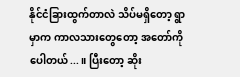နိုင်ငံခြားထွက်တာလဲ သိပ်မရှိတော့ ရွာမှာက ကာလသားတွေတော့ အတော်ကိုပေါတယ်...။ ပြီးတော့ ဆိုး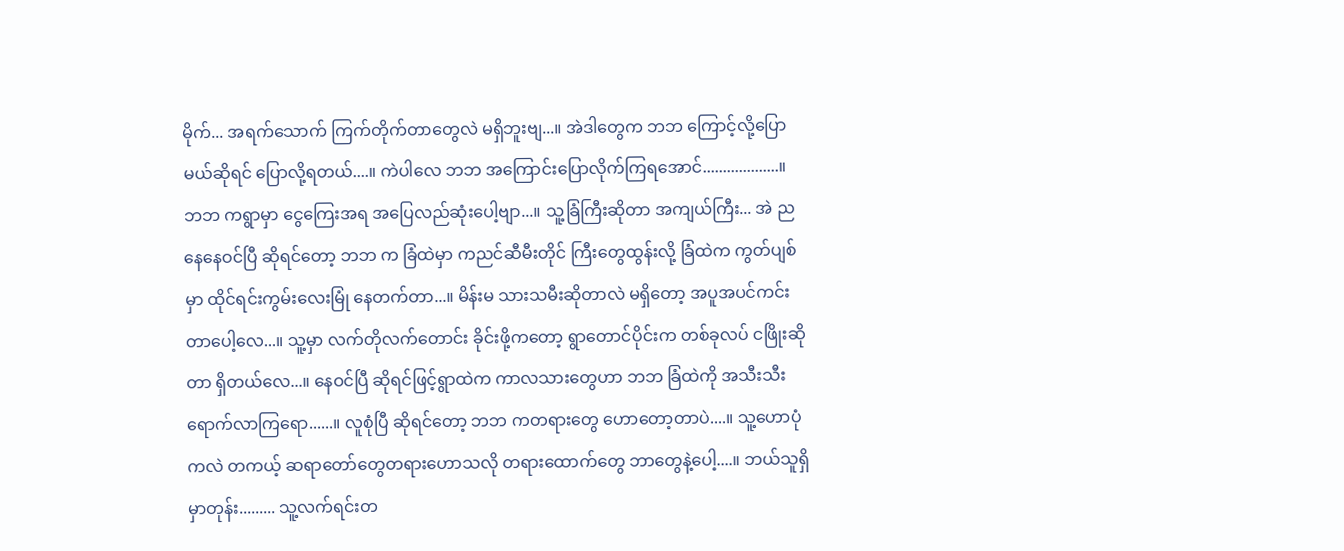မိုက်... အရက်သောက် ကြက်တိုက်တာတွေလဲ မရှိဘူးဗျ...။ အဲဒါတွေက ဘဘ ကြောင့်လို့ပြောမယ်ဆိုရင် ပြောလို့ရတယ်....။ ကဲပါလေ ဘဘ အကြောင်းပြောလိုက်ကြရအောင်...................။
ဘဘ ကရွာမှာ ငွေကြေးအရ အပြေလည်ဆုံးပေါ့ဗျာ...။ သူ့ခြံကြီးဆိုတာ အကျယ်ကြီး... အဲ ညနေနေဝင်ပြီ ဆိုရင်တော့ ဘဘ က ခြံထဲမှာ ကညင်ဆီမီးတိုင် ကြီးတွေထွန်းလို့ ခြံထဲက ကွတ်ပျစ်မှာ ထိုင်ရင်းကွမ်းလေးမြုံ နေတက်တာ...။ မိန်းမ သားသမီးဆိုတာလဲ မရှိတော့ အပူအပင်ကင်းတာပေါ့လေ...။ သူ့မှာ လက်တိုလက်တောင်း ခိုင်းဖို့ကတော့ ရွာတောင်ပိုင်းက တစ်ခုလပ် ငဖြိုးဆိုတာ ရှိတယ်လေ...။ နေဝင်ပြီ ဆိုရင်ဖြင့်ရွာထဲက ကာလသားတွေဟာ ဘဘ ခြံထဲကို အသီးသီး ရောက်လာကြရော......။ လူစုံပြီ ဆိုရင်တော့ ဘဘ ကတရားတွေ ဟောတော့တာပဲ....။ သူ့ဟောပုံကလဲ တကယ့် ဆရာတော်တွေတရားဟောသလို တရားထောက်တွေ ဘာတွေနဲ့ပေါ့....။ ဘယ်သူရှိမှာတုန်း......... သူ့လက်ရင်းတ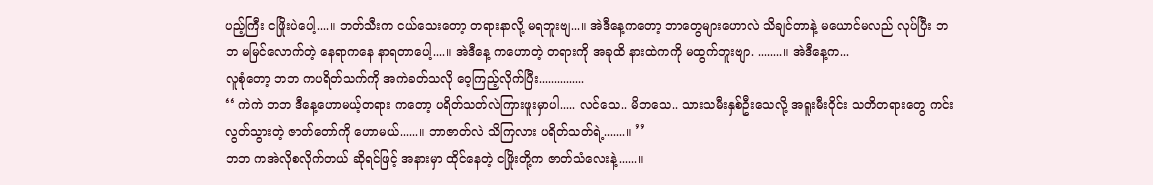ပည့်ကြီး ငဖြိုးပဲပေါ့....။ ဘတ်သီးက ငယ်သေးတော့ တရားနာလို့ မရဘူးဗျ...။ အဲဒီနေ့ကတော့ ဘာတွေများဟောလဲ သိချင်တာနဲ့ မယောင်မလည် လုပ်ပြီး ဘဘ မမြင်လောက်တဲ့ နေရာကနေ နာရတာပေါ့....။ အဲဒီနေ့ ကဟောတဲ့ တရားကို အခုထိ နားထဲကကို မထွက်ဘူးဗျာ. ........။ အဲဒီနေ့က...
လူစုံတော့ ဘဘ ကပရိတ်သက်ကို အကဲခတ်သလို ဝေ့ကြည့်လိုက်ပြီး...............
‘‘ ကဲကဲ ဘဘ ဒီနေ့ဟောမယ့်တရား ကတော့ ပရိတ်သတ်လဲကြားဖူးမှာပါ..... လင်သေ.. မိဘသေ.. သားသမီးနှစ်ဦးသေလို့ အရူးမီးဝိုင်း သတိတရားတွေ ကင်းလွတ်သွားတဲ့ ဇာတ်တော်ကို ဟောမယ်......။ ဘာဇာတ်လဲ သိကြလား ပရိတ်သတ်ရဲ့.......။ ’’
ဘဘ ကအဲလိုစလိုက်တယ် ဆိုရင်ဖြင့် အနားမှာ ထိုင်နေတဲ့ ငဖြိုးတို့က ဇာတ်သံလေးနဲ့......။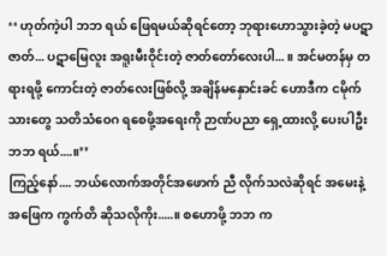‘‘ ဟုတ်ကဲ့ပါ ဘဘ ရယ် ဖြေရမယ်ဆိုရင်တော့ ဘုရားဟောသွားခဲ့တဲ့ မပဋာဇာတ်... ပဋာမြေလူး အရူးမီးဝိုင်းတဲ့ ဇာတ်တော်လေးပါ... ။ အင်မတန်မှ တရားရဖို့ ကောင်းတဲ့ ဇာတ်လေးဖြစ်လို့ အချိန်မနှောင်းခင် ဟောဒီက ငမိုက်သားတွေ သတိသံဝေဂ ရစေဖို့အရေးကို ဉာဏ်ပညာ ရှေ့ထားလို့ ပေးပါဦး ဘဘ ရယ်....။’’
ကြည့်နော်.... ဘယ်လောက်အတိုင်အဖောက် ညီ လိုက်သလဲဆိုရင် အမေးနဲ့ အဖြေက ကွက်တိ ဆိုသလိုကိုး.....။ စဟောဖို့ ဘဘ က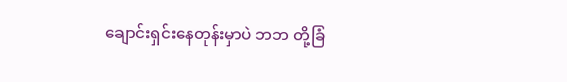ချောင်းရှင်းနေတုန်းမှာပဲ ဘဘ တို့ခြံ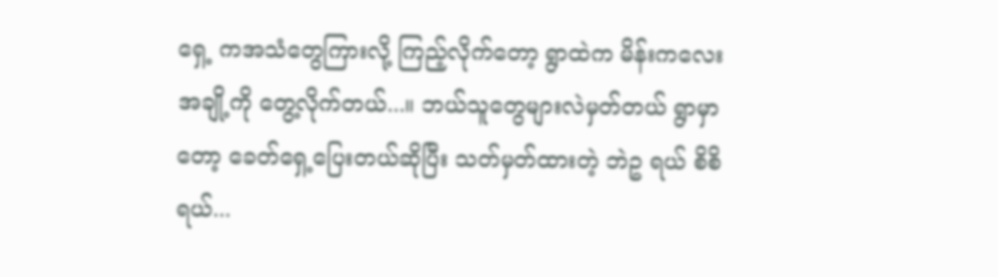ရှေ့ ကအသံတွေကြားလို့ ကြည့်လိုက်တော့ ရွာထဲက မိန်းကလေးအချို့ကို တွေ့လိုက်တယ်...။ ဘယ်သူတွေများလဲမှတ်တယ် ရွာမှာတော့ ခေတ်ရှေ့ပြေးတယ်ဆိုပြီး သတ်မှတ်ထားတဲ့ ဘဲဥ ရယ် စိစိရယ်...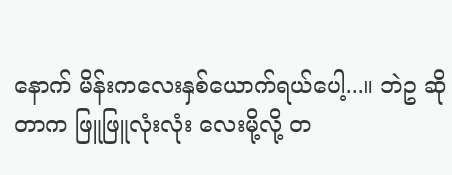နောက် မိန်းကလေးနှစ်ယောက်ရယ်ပေါ့...။ ဘဲဥ ဆိုတာက ဖြူဖြူလုံးလုံး လေးမို့လို့ တ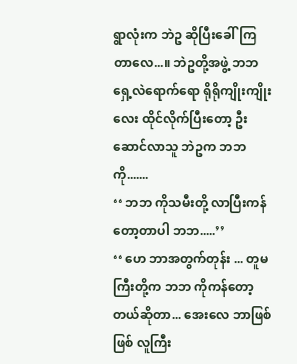ရွာလုံးက ဘဲဥ ဆိုပြီးခေါ်ကြတာလေ...။ ဘဲဥတို့အဖွဲ့ ဘဘ ရှေ့လဲရောက်ရော ရိုရိုကျိုးကျိုးလေး ထိုင်လိုက်ပြီးတော့ ဦးဆောင်လာသူ ဘဲဥက ဘဘ ကို.......
‘‘ ဘဘ ကိုသမီးတို့ လာပြီးကန်တော့တာပါ ဘဘ.....’’
‘‘ ဟေ ဘာအတွက်တုန်း ... တူမကြီးတို့က ဘဘ ကိုကန်တော့တယ်ဆိုတာ... အေးလေ ဘာဖြစ်ဖြစ် လူကြီး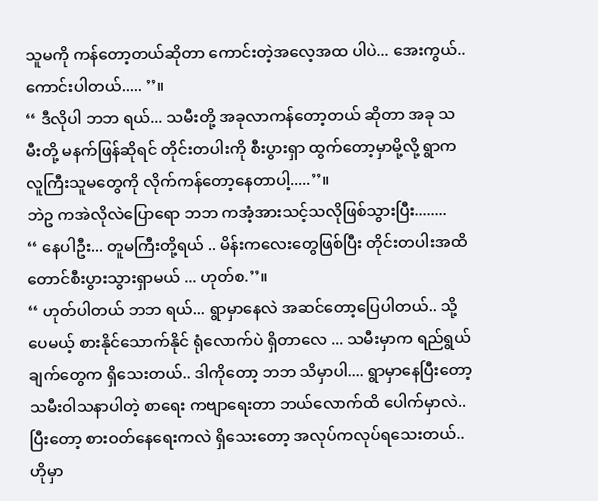သူမကို ကန်တော့တယ်ဆိုတာ ကောင်းတဲ့အလေ့အထ ပါပဲ... အေးကွယ်.. ကောင်းပါတယ်..... ’’။
‘‘ ဒီလိုပါ ဘဘ ရယ်... သမီးတို့ အခုလာကန်တော့တယ် ဆိုတာ အခု သမီးတို့ မနက်ဖြန်ဆိုရင် တိုင်းတပါးကို စီးပွားရှာ ထွက်တော့မှာမို့လို့ ရွာက လူကြီးသူမတွေကို လိုက်ကန်တော့နေတာပါ့.....’’။
ဘဲဥ ကအဲလိုလဲပြောရော ဘဘ ကအံ့အားသင့်သလိုဖြစ်သွားပြီး........
‘‘ နေပါဦး... တူမကြီးတို့ရယ် .. မိန်းကလေးတွေဖြစ်ပြီး တိုင်းတပါးအထိ တောင်စီးပွားသွားရှာမယ် ... ဟုတ်စ.’’။
‘‘ ဟုတ်ပါတယ် ဘဘ ရယ်... ရွာမှာနေလဲ အဆင်တော့ပြေပါတယ်.. သို့ပေမယ့် စားနိုင်သောက်နိုင် ရုံလောက်ပဲ ရှိတာလေ ... သမီးမှာက ရည်ရွယ်ချက်တွေက ရှိသေးတယ်.. ဒါကိုတော့ ဘဘ သိမှာပါ.... ရွာမှာနေပြီးတော့ သမီးဝါသနာပါတဲ့ စာရေး ကဗျာရေးတာ ဘယ်လောက်ထိ ပေါက်မှာလဲ.. ပြီးတော့ စားဝတ်နေရေးကလဲ ရှိသေးတော့ အလုပ်ကလုပ်ရသေးတယ်.. ဟိုမှာ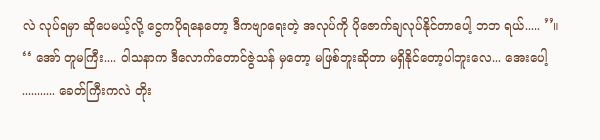လဲ လုပ်ရမှာ ဆိုပေမယ့်လို့ ငွေကပိုရနေတော့ ဒီကဗျာရေးတဲ့ အလုပ်ကို ပိုဇောက်ချလုပ်နိုင်တာပေါ့ ဘဘ ရယ်..... ’’။
‘‘ အော် တူမကြီး.... ဝါသနာက ဒီလောက်တောင်ဇွဲသန် မှတော့ မဖြစ်ဘူးဆိုတာ မရှိနိုင်တော့ပါဘူးလေ... အေးပေါ့ ........... ခေတ်ကြီးကလဲ တိုး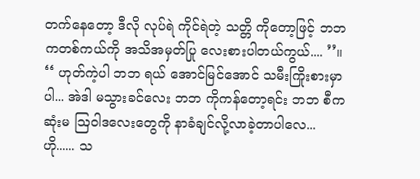တက်နေတော့ ဒီလို လုပ်ရဲ ကိုင်ရဲတဲ့ သတ္တိ ကိုတော့ဖြင့် ဘဘ ကတစ်ကယ်ကို အသိအမှတ်ပြု လေးစားပါတယ်ကွယ်.... ’’။
‘‘ ဟုတ်ကဲ့ပါ ဘဘ ရယ် အောင်မြင်အောင် သမီးကြိုးစားမှာပါ... အဲဒါ မသွားခင်လေး ဘဘ ကိုကန်တော့ရင်း ဘဘ စီကဆုံးမ ဩဝါဒလေးတွေကို နာခံချင်လို့လာခဲ့တာပါလေ... ဟို...... သ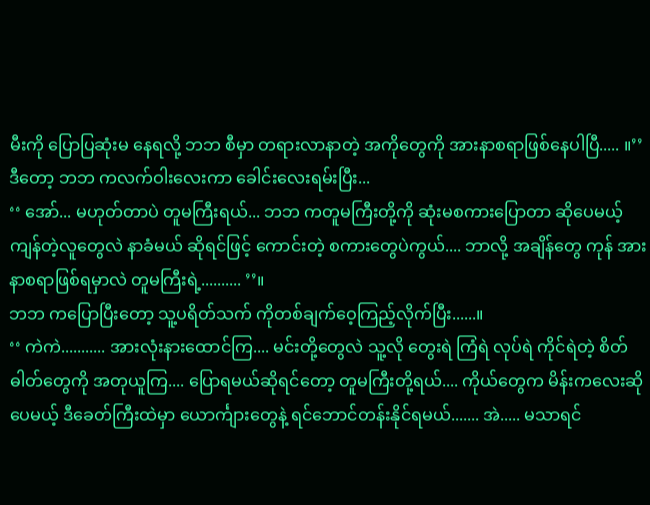မီးကို ပြောပြဆုံးမ နေရလို့ ဘဘ စီမှာ တရားလာနာတဲ့ အကိုတွေကို အားနာစရာဖြစ်နေပါပြီ..... ။’’
ဒီတော့ ဘဘ ကလက်ဝါးလေးကာ ခေါင်းလေးရမ်းပြီး...
‘‘ အော်... မဟုတ်တာပဲ တူမကြီးရယ်... ဘဘ ကတူမကြီးတို့ကို ဆုံးမစကားပြောတာ ဆိုပေမယ့် ကျန်တဲ့လူတွေလဲ နာခံမယ် ဆိုရင်ဖြင့် ကောင်းတဲ့ စကားတွေပဲကွယ်.... ဘာလို့ အချိန်တွေ ကုန် အားနာစရာဖြစ်ရမှာလဲ တူမကြီးရဲ့.......... ’’။
ဘဘ ကပြောပြီးတော့ သူ့ပရိတ်သက် ကိုတစ်ချက်ဝေ့ကြည့်လိုက်ပြီး......။
‘‘ ကဲကဲ........... အားလုံးနားထောင်ကြ.... မင်းတို့တွေလဲ သူ့လို တွေးရဲ ကြံရဲ လုပ်ရဲ ကိုင်ရဲတဲ့ စိတ်ဓါတ်တွေကို အတုယူကြ.... ပြောရမယ်ဆိုရင်တော့ တူမကြီးတို့ရယ်.... ကိုယ်တွေက မိန်းကလေးဆိုပေမယ့် ဒီခေတ်ကြီးထဲမှာ ယောင်္ကျားတွေနဲ့ ရင်ဘောင်တန်းနိုင်ရမယ်....... အဲ..... မသာရင်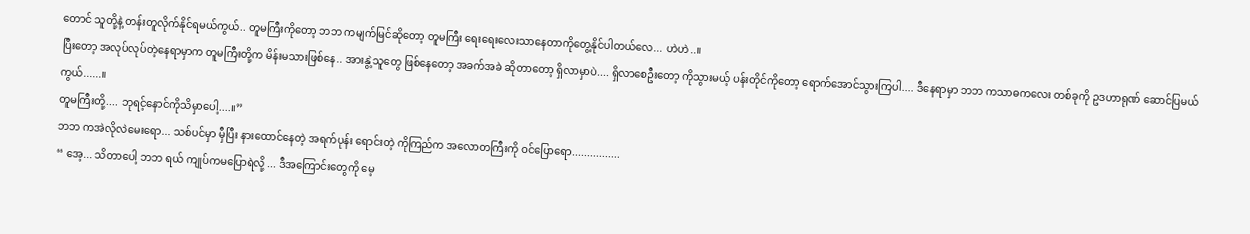တောင် သူတို့နဲ့ တန်းတူလိုက်နိုင်ရမယ်ကွယ်.. တူမကြီးကိုတော့ ဘဘ ကမျက်မြင်ဆိုတော့ တူမကြီး ရေးရေးလေးသာနေတာကိုတွေ့နိုင်ပါတယ်လေ... ဟဲဟဲ..။
ပြီးတော့ အလုပ်လုပ်တဲ့နေရာမှာက တူမကြီးတို့က မိန်းမသားဖြစ်နေ.. အားနွဲ့သူတွေ ဖြစ်နေတော့ အခက်အခဲ ဆိုတာတော့ ရှိလာမှာပဲ.... ရှိလာစေဦးတော့ ကိုသွားမယ့် ပန်းတိုင်ကိုတော့ ရောက်အောင်သွားကြပါ.... ဒီနေရာမှာ ဘဘ ကသာဓကလေး တစ်ခုကို ဥဒဟာရုဏ် ဆောင်ပြမယ်ကွယ်......။
တူမကြီးတို့.... ဘုရင့်နောင်ကိုသိမှာပေါ့....။’’
ဘဘ ကအဲလိုလဲမေးရော... သစ်ပင်မှာ မှီပြီး နားထောင်နေတဲ့ အရက်ပုန်း ရောင်းတဲ့ ကိုကြည်က အလောတကြီးကို ဝင်ပြောရော................
‘‘ အေ့... သိတာပေါ့ ဘဘ ရယ် ကျုပ်ကမပြောရဲလို့ ... ဒီအကြောင်းတွေကို မေ့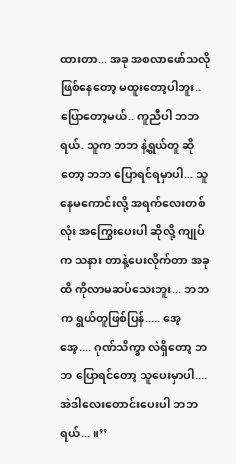ထားတာ... အခု အစလာဖော်သလိုဖြစ်နေတော့ မထူးတော့ပါဘူး.. ပြောတော့မယ်.. ကူညီပါ ဘဘ ရယ်. သူက ဘဘ နဲ့ရွယ်တူ ဆိုတော့ ဘဘ ပြောရင်ရမှာပါ... သူနေမကောင်းလို့ အရက်လေးတစ်လုံး အကြွေးပေးပါ ဆိုလို့ ကျုပ်က သနား တာနဲ့ပေးလိုက်တာ အခုထိ ကိုလာမဆပ်သေးဘူး... ဘဘ က ရွယ်တူဖြစ်ပြန်..... အေ့ အေ့.... ဂုဏ်သိက္ခာ လဲရှိတော့ ဘဘ ပြောရင်တော့ သူပေးမှာပါ.... အဲဒါလေးတောင်းပေးပါ ဘဘရယ်... ။’’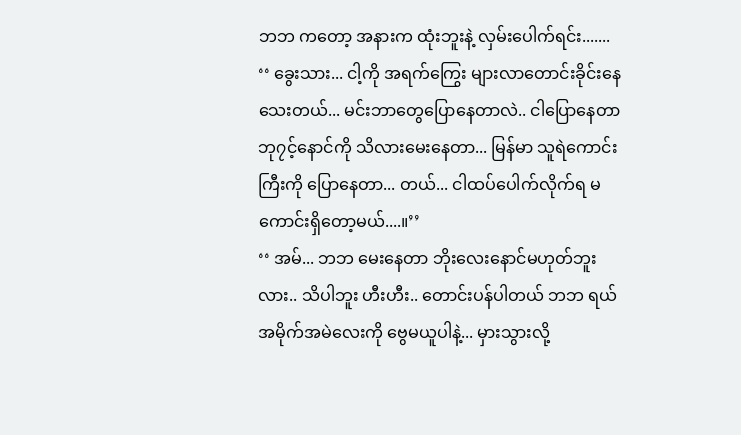ဘဘ ကတော့ အနားက ထုံးဘူးနဲ့ လှမ်းပေါက်ရင်း.......
‘‘ ခွေးသား... ငါ့ကို အရက်ကြွေး များလာတောင်းခိုင်းနေသေးတယ်... မင်းဘာတွေပြောနေတာလဲ.. ငါပြောနေတာ ဘု၇င့်နောင်ကို သိလားမေးနေတာ... မြန်မာ သူရဲကောင်းကြီးကို ပြောနေတာ... တယ်... ငါထပ်ပေါက်လိုက်ရ မကောင်းရှိတော့မယ်....။’’
‘‘ အမ်... ဘဘ မေးနေတာ ဘိုးလေးနောင်မဟုတ်ဘူးလား.. သိပါဘူး ဟီးဟီး.. တောင်းပန်ပါတယ် ဘဘ ရယ် အမိုက်အမဲလေးကို ဗွေမယူပါနဲ့... မှားသွားလို့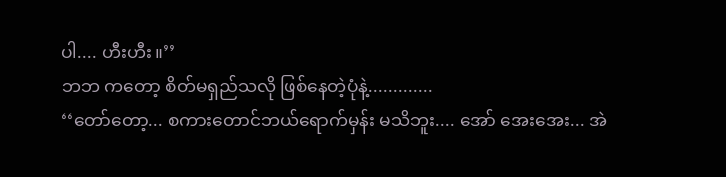ပါ.... ဟီးဟီး။’’
ဘဘ ကတော့ စိတ်မရှည်သလို ဖြစ်နေတဲ့ပုံနဲ့.............
‘‘တော်တော့... စကားတောင်ဘယ်ရောက်မှန်း မသိဘူး.... အော် အေးအေး... အဲ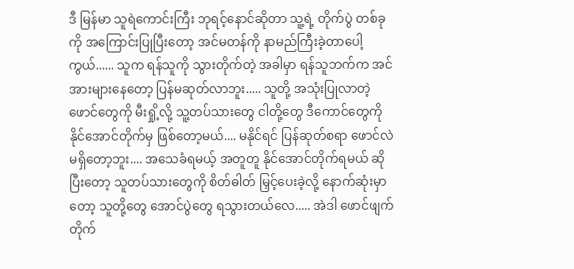ဒီ မြန်မာ သူရဲကောင်းကြီး ဘုရင့်နောင်ဆိုတာ သူ့ရဲ့ တိုက်ပွဲ တစ်ခုကို အကြောင်းပြုပြီးတော့ အင်မတန်ကို နာမည်ကြီးခဲ့တာပေါ့ကွယ်...... သူက ရန်သူကို သွားတိုက်တဲ့ အခါမှာ ရန်သူဘက်က အင်အားများနေတော့ ပြန်မဆုတ်လာဘူး..... သူတို့ အသုံးပြုလာတဲ့ ဖောင်တွေကို မီးရှို့လို့ သူ့တပ်သားတွေ ငါတို့တွေ ဒီကောင်တွေကို နိုင်အောင်တိုက်မှ ဖြစ်တော့မယ်.... မနိုင်ရင် ပြန်ဆုတ်စရာ ဖောင်လဲမရှိတော့ဘူး.... အသေခံရမယ့် အတူတူ နိုင်အောင်တိုက်ရမယ် ဆိုပြီးတော့ သူတပ်သားတွေကို စိတ်ဓါတ် မြှင့်ပေးခဲ့လို့ နောက်ဆုံးမှာတော့ သူတို့တွေ အောင်ပွဲတွေ ရသွားတယ်လေ..... အဲဒါ ဖောင်ဖျက်တိုက်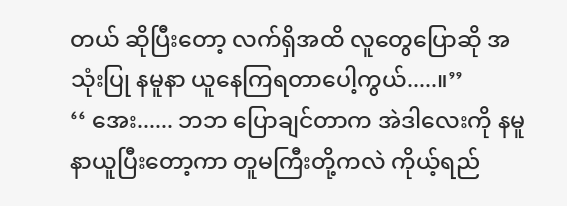တယ် ဆိုပြီးတော့ လက်ရှိအထိ လူတွေပြောဆို အသုံးပြု နမူနာ ယူနေကြရတာပေါ့ကွယ်.....။’’
‘‘ အေး...... ဘဘ ပြောချင်တာက အဲဒါလေးကို နမူနာယူပြီးတော့ကာ တူမကြီးတို့ကလဲ ကိုယ့်ရည်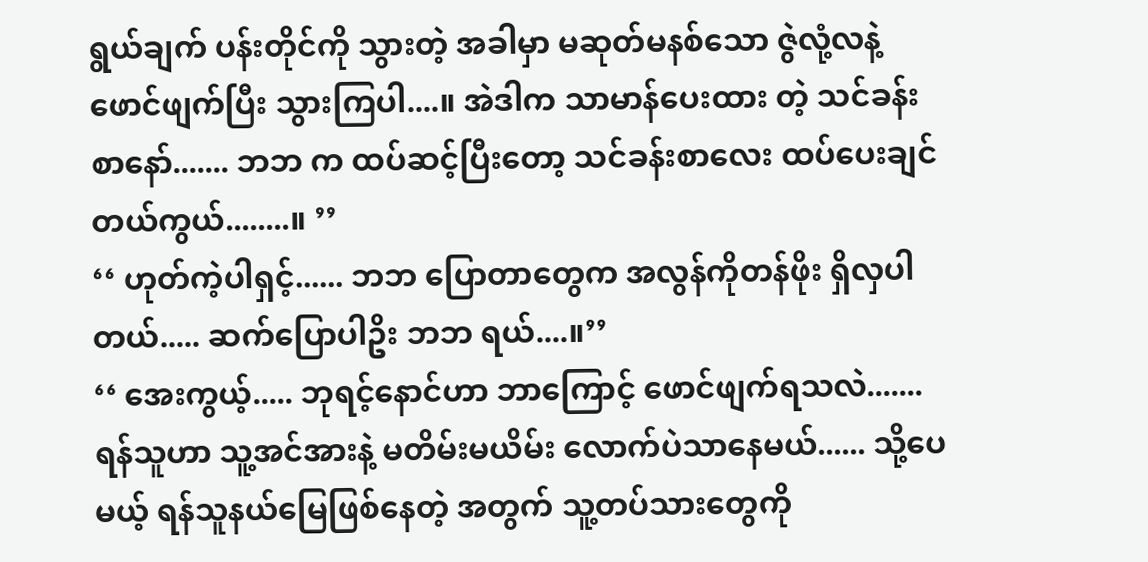ရွယ်ချက် ပန်းတိုင်ကို သွားတဲ့ အခါမှာ မဆုတ်မနစ်သော ဇွဲလုံ့လနဲ့ ဖောင်ဖျက်ပြီး သွားကြပါ....။ အဲဒါက သာမာန်ပေးထား တဲ့ သင်ခန်းစာနော်....... ဘဘ က ထပ်ဆင့်ပြီးတော့ သင်ခန်းစာလေး ထပ်ပေးချင်တယ်ကွယ်........။ ’’
‘‘ ဟုတ်ကဲ့ပါရှင့်...... ဘဘ ပြောတာတွေက အလွန်ကိုတန်ဖိုး ရှိလှပါတယ်..... ဆက်ပြောပါဥိး ဘဘ ရယ်....။’’
‘‘ အေးကွယ့်..... ဘုရင့်နောင်ဟာ ဘာကြောင့် ဖောင်ဖျက်ရသလဲ....... ရန်သူဟာ သူ့အင်အားနဲ့ မတိမ်းမယိမ်း လောက်ပဲသာနေမယ်...... သို့ပေမယ့် ရန်သူနယ်မြေဖြစ်နေတဲ့ အတွက် သူ့တပ်သားတွေကို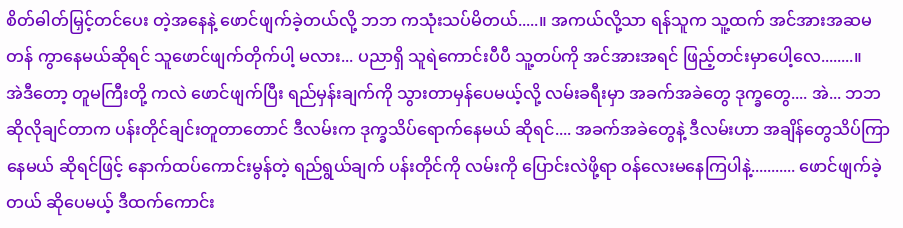စိတ်ဓါတ်မြှင့်တင်ပေး တဲ့အနေနဲ့ ဖောင်ဖျက်ခဲ့တယ်လို့ ဘဘ ကသုံးသပ်မိတယ်.....။ အကယ်လို့သာ ရန်သူက သူ့ထက် အင်အားအဆမတန် ကွာနေမယ်ဆိုရင် သူဖောင်ဖျက်တိုက်ပါ့ မလား... ပညာရှိ သူရဲကောင်းပီပီ သူ့တပ်ကို အင်အားအရင် ဖြည့်တင်းမှာပေါ့လေ........။
အဲဒီတော့ တူမကြီးတို့ ကလဲ ဖောင်ဖျက်ပြီး ရည်မှန်းချက်ကို သွားတာမှန်ပေမယ့်လို့ လမ်းခရီးမှာ အခက်အခဲတွေ ဒုက္ခတွေ.... အဲ... ဘဘ ဆိုလိုချင်တာက ပန်းတိုင်ချင်းတူတာတောင် ဒီလမ်းက ဒုက္ခသိပ်ရောက်နေမယ် ဆိုရင်.... အခက်အခဲတွေနဲ့ ဒီလမ်းဟာ အချိန်တွေသိပ်ကြာ နေမယ် ဆိုရင်ဖြင့် နောက်ထပ်ကောင်းမွန်တဲ့ ရည်ရွယ်ချက် ပန်းတိုင်ကို လမ်းကို ပြောင်းလဲဖို့ရာ ဝန်လေးမနေကြပါနဲ့........... ဖောင်ဖျက်ခဲ့တယ် ဆိုပေမယ့် ဒီထက်ကောင်း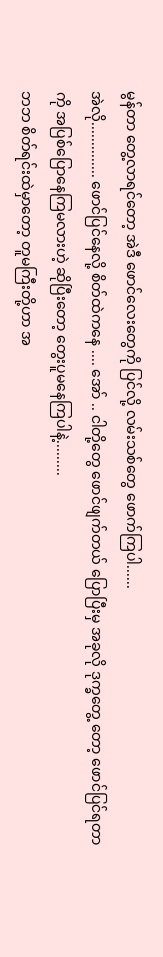မွန်တာ တွေ့လာရင်တော့ အဲဒီ ဖောင်လေးတွေကို ပြင်လို့ လမ်းသစ်တွေ ဖောက်ကြပါ......
အဲလို.............. ဖောင်ပြင်နေလို့ စိတ်ထဲကနေ .... အော် .. ငါတို့တွေ ဖောင်ဖျက်တယ် ပြောပြီးမှ အခုလို ဒုက္ခတွေ့ တော့ ဖောင်ပြင်ရတာကို အပြစ်ပြောနေကြမလားဟဲ့ ဆိုပြီးတော့ တွေးပူမနေကြပါနဲ့.........
ဘဘ စိတ်ရင်းထဲမှာတော့ တူမကြီးတို့ဟာ အ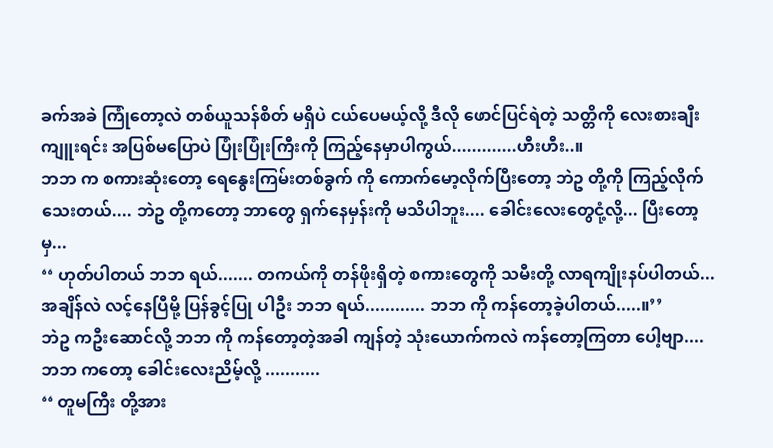ခက်အခဲ ကြုံတော့လဲ တစ်ယူသန်စိတ် မရှိပဲ ငယ်ပေမယ့်လို့ ဒီလို ဖောင်ပြင်ရဲတဲ့ သတ္တိကို လေးစားချီးကျူးရင်း အပြစ်မပြောပဲ ပြုံးပြုံးကြီးကို ကြည့်နေမှာပါကွယ်.............ဟီးဟီး..။
ဘဘ က စကားဆုံးတော့ ရေနွေးကြမ်းတစ်ခွက် ကို ကောက်မော့လိုက်ပြီးတော့ ဘဲဥ တို့ကို ကြည့်လိုက်သေးတယ်.... ဘဲဥ တို့ကတော့ ဘာတွေ ရှက်နေမှန်းကို မသိပါဘူး.... ခေါင်းလေးတွေငုံ့လို့... ပြီးတော့မှ...
‘‘ ဟုတ်ပါတယ် ဘဘ ရယ်....... တကယ်ကို တန်ဖိုးရှိတဲ့ စကားတွေကို သမီးတို့ လာရကျိုးနပ်ပါတယ်... အချိန်လဲ လင့်နေပြီမို့ ပြန်ခွင့်ပြု ပါဦး ဘဘ ရယ်............ ဘဘ ကို ကန်တော့ခဲ့ပါတယ်.....။’’
ဘဲဥ ကဦးဆောင်လို့ ဘဘ ကို ကန်တော့တဲ့အခါ ကျန်တဲ့ သုံးယောက်ကလဲ ကန်တော့ကြတာ ပေါ့ဗျာ.... ဘဘ ကတော့ ခေါင်းလေးညိမ့်လို့ ...........
‘‘ တူမကြီး တို့အား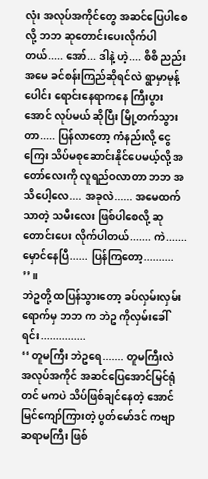လုံး အလုပ်အကိုင်တွေ အဆင်ပြေပါစေလို့ ဘဘ ဆုတောင်းပေးလိုက်ပါတယ်..... အော်... ဒါနဲ့ ဟဲ့.... စိစိ ညည်းအမေ ခင်စန်းကြည်ဆိုရင်လဲ ရွာမှာမုန့်ပေါင်း ရောင်းနေရာကနေ ကြီးပွားအောင် လုပ်မယ် ဆိုပြီး မြို့တက်သွားတာ..... ပြန်လာတော့ ကံနည်းလို့ ငွေကြေး သိပ်မစုဆောင်းနိုင်ပေမယ့်လို့ အတော်လေးကို လူရည်ဝလာတာ ဘဘ အသိပေါ့လေ.... အခုလဲ...... အမေထက်သာတဲ့ သမီးလေး ဖြစ်ပါစေလို့ ဆုတောင်းပေး လိုက်ပါတယ်....... ကဲ....... မှောင်နေပြီ...... ပြန်ကြတော့.......... ’’။
ဘဲဥတို့ ထပြန်သွားတော့ ခပ်လှမ်းလှမ်းရောက်မှ ဘဘ က ဘဲဥ ကိုလှမ်းခေါ်ရင်း...............
‘‘ တူမကြီး ဘဲဥရေ....... တူမကြီးလဲ အလုပ်အကိုင် အဆင်ပြေအောင်မြင်ရုံတင် မကပဲ သိပ်ဖြစ်ချင်နေတဲ့ အောင်မြင်ကျော်ကြားတဲ့ ပွတ်မော်ဒင် ကဗျာ ဆရာမကြီး ဖြစ်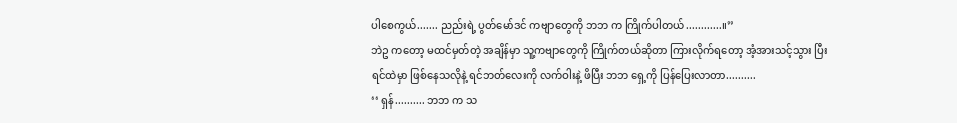ပါစေကွယ်....... ညည်းရဲ့ ပွတ်မော်ဒင် ကဗျာတွေကို ဘဘ က ကြိုက်ပါတယ်............။’’
ဘဲဥ ကတော့ မထင်မှတ်တဲ့ အချိန်မှာ သူ့ကဗျာတွေကို ကြိုက်တယ်ဆိုတာ ကြားလိုက်ရတော့ အံ့အားသင့်သွား ပြီး ရင်ထဲမှာ ဖြစ်နေသလိုနဲ့ ရင်ဘတ်လေးကို လက်ဝါးနဲ့ ဖိပြီး ဘဘ ရှေ့ကို ပြန်ပြေးလာတာ..........
‘‘ ရှန်.......... ဘဘ က သ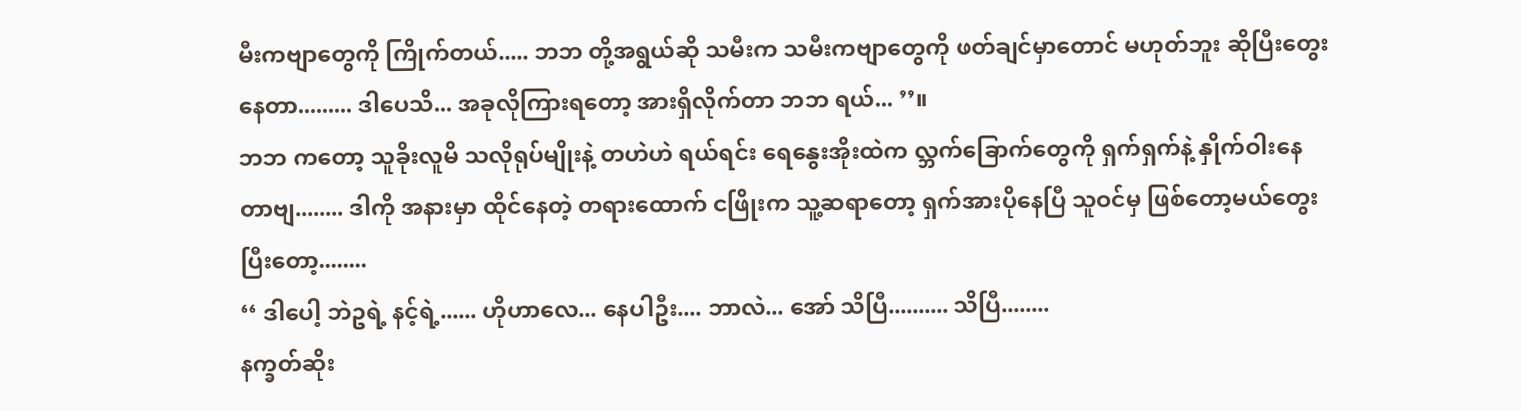မီးကဗျာတွေကို ကြိုက်တယ်..... ဘဘ တို့အရွယ်ဆို သမီးက သမီးကဗျာတွေကို ဖတ်ချင်မှာတောင် မဟုတ်ဘူး ဆိုပြီးတွေးနေတာ......... ဒါပေသိ... အခုလိုကြားရတော့ အားရှိလိုက်တာ ဘဘ ရယ်... ’’။
ဘဘ ကတော့ သူခိုးလူမိ သလိုရုပ်မျိုးနဲ့ တဟဲဟဲ ရယ်ရင်း ရေနွေးအိုးထဲက လ္ဘက်ခြောက်တွေကို ရှက်ရှက်နဲ့ နှိုက်ဝါးနေတာဗျ........ ဒါကို အနားမှာ ထိုင်နေတဲ့ တရားထောက် ငဖြိုးက သူ့ဆရာတော့ ရှက်အားပိုနေပြီ သူဝင်မှ ဖြစ်တော့မယ်တွေးပြီးတော့........
‘‘ ဒါပေါ့ ဘဲဥရဲ့ နင့်ရဲ့...... ဟိုဟာလေ... နေပါဦး.... ဘာလဲ... အော် သိပြီ.......... သိပြီ........
နက္ခတ်ဆိုး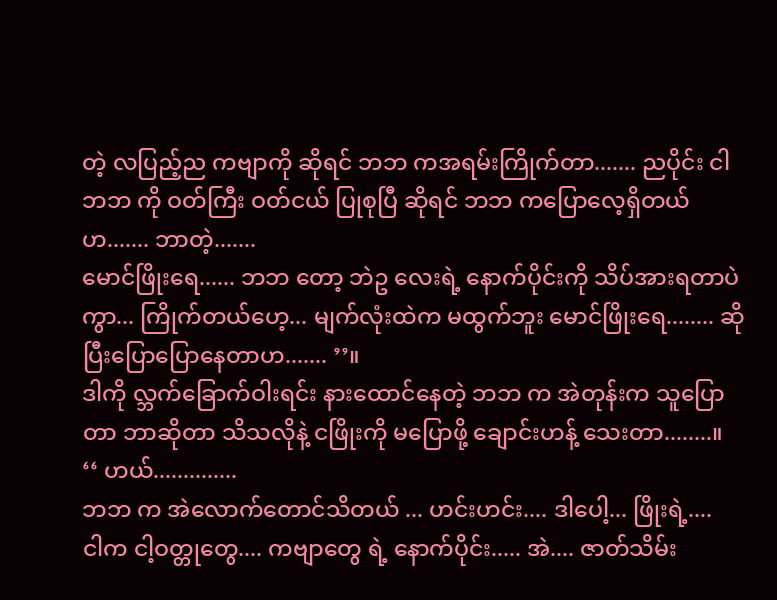တဲ့ လပြည့်ည ကဗျာကို ဆိုရင် ဘဘ ကအရမ်းကြိုက်တာ....... ညပိုင်း ငါ ဘဘ ကို ဝတ်ကြီး ဝတ်ငယ် ပြုစုပြီ ဆိုရင် ဘဘ ကပြောလေ့ရှိတယ်ဟ....... ဘာတဲ့.......
မောင်ဖြိုးရေ...... ဘဘ တော့ ဘဲဥ လေးရဲ့ နောက်ပိုင်းကို သိပ်အားရတာပဲကွာ... ကြိုက်တယ်ဟေ့... မျက်လုံးထဲက မထွက်ဘူး မောင်ဖြိုးရေ........ ဆိုပြီးပြောပြောနေတာဟ....... ’’။
ဒါကို လ္ဘက်ခြောက်ဝါးရင်း နားထောင်နေတဲ့ ဘဘ က အဲတုန်းက သူပြောတာ ဘာဆိုတာ သိသလိုနဲ့ ငဖြိုးကို မပြောဖို့ ချောင်းဟန့် သေးတာ........။
‘‘ ဟယ်..............
ဘဘ က အဲလောက်တောင်သိတယ် ... ဟင်းဟင်း.... ဒါပေါ့... ဖြိုးရဲ့....
ငါက ငါ့ဝတ္တုတွေ.... ကဗျာတွေ ရဲ့ နောက်ပိုင်း..... အဲ.... ဇာတ်သိမ်း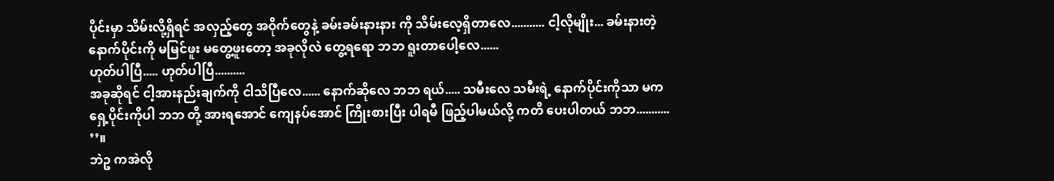ပိုင်းမှာ သိမ်းလို့ရှိရင် အလှည့်တွေ အဝိုက်တွေနဲ့ ခမ်းခမ်းနားနား ကို သိမ်းလေ့ရှိတာလေ........... ငါ့လိုမျိုး... ခမ်းနားတဲ့ နောက်ပိုင်းကို မမြင်ဖူး မတွေ့ဖူးတော့ အခုလိုလဲ တွေ့ရရော ဘဘ ရူးတာပေါ့လေ......
ဟုတ်ပါပြီ..... ဟုတ်ပါပြီ..........
အခုဆိုရင် ငါ့အားနည်းချက်ကို ငါသိပြီလေ...... နောက်ဆိုလေ ဘဘ ရယ်..... သမီးလေ သမီးရဲ့ နောက်ပိုင်းကိုသာ မက ရှေ့ပိုင်းကိုပါ ဘဘ တို့ အားရအောင် ကျေနပ်အောင် ကြိုးစားပြီး ပါရမီ ဖြည့်ပါမယ်လို့ ကတိ ပေးပါတယ် ဘဘ........... ’’။
ဘဲဥ ကအဲလို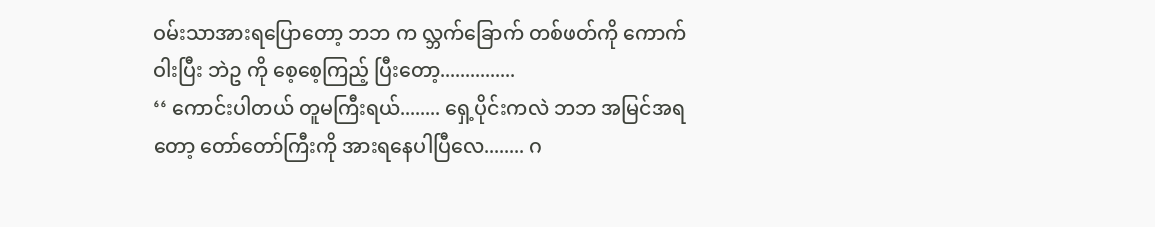ဝမ်းသာအားရပြောတော့ ဘဘ က လ္ဘက်ခြောက် တစ်ဖတ်ကို ကောက်ဝါးပြီး ဘဲဥ ကို စေ့စေ့ကြည့် ပြီးတော့...............
‘‘ ကောင်းပါတယ် တူမကြီးရယ်........ ရှေ့ပိုင်းကလဲ ဘဘ အမြင်အရတော့ တော်တော်ကြီးကို အားရနေပါပြီလေ........ ဂ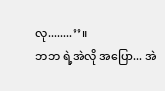လု........’’။
ဘဘ ရဲ့အဲလို အပြော... အဲ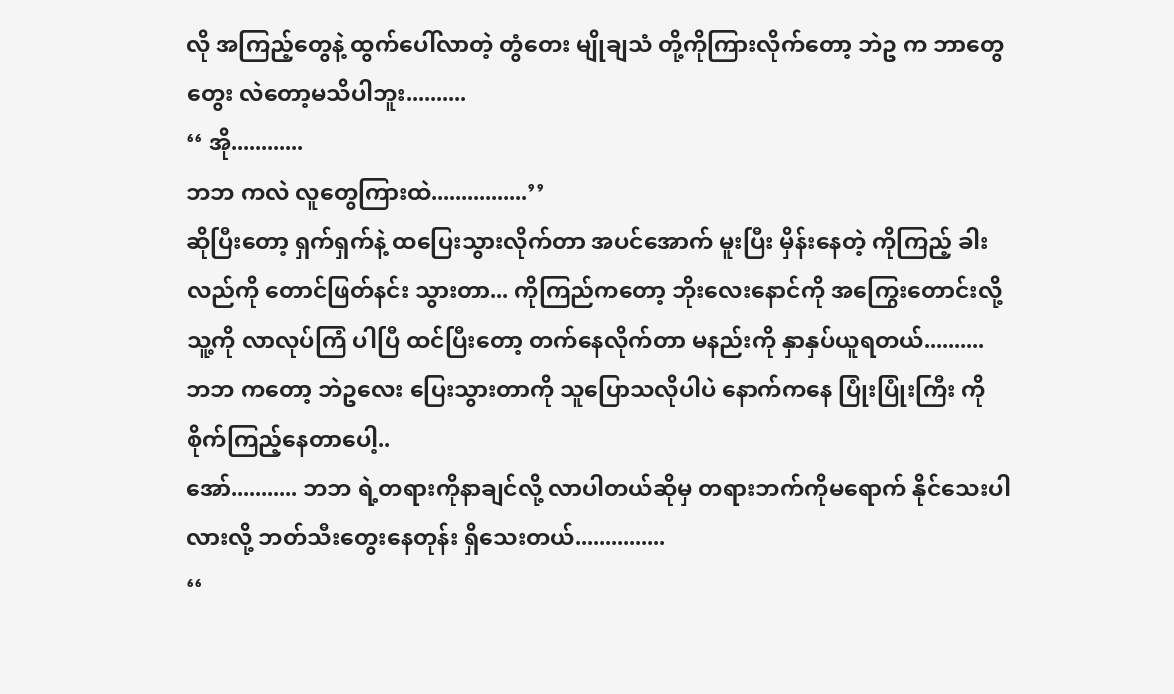လို အကြည့်တွေနဲ့ ထွက်ပေါ်လာတဲ့ တွံတေး မျိုချသံ တို့ကိုကြားလိုက်တော့ ဘဲဥ က ဘာတွေတွေး လဲတော့မသိပါဘူး..........
‘‘ အို............
ဘဘ ကလဲ လူတွေကြားထဲ................’’
ဆိုပြီးတော့ ရှက်ရှက်နဲ့ ထပြေးသွားလိုက်တာ အပင်အောက် မူးပြီး မှိန်းနေတဲ့ ကိုကြည့် ခါးလည်ကို တောင်ဖြတ်နင်း သွားတာ... ကိုကြည်ကတော့ ဘိုးလေးနောင်ကို အကြွေးတောင်းလို့ သူ့ကို လာလုပ်ကြံ ပါပြီ ထင်ပြီးတော့ တက်နေလိုက်တာ မနည်းကို နှာနှပ်ယူရတယ်..........
ဘဘ ကတော့ ဘဲဥလေး ပြေးသွားတာကို သူပြောသလိုပါပဲ နောက်ကနေ ပြုံးပြုံးကြီး ကို စိုက်ကြည့်နေတာပေါ့..
အော်........... ဘဘ ရဲ့တရားကိုနာချင်လို့ လာပါတယ်ဆိုမှ တရားဘက်ကိုမရောက် နိုင်သေးပါလားလို့ ဘတ်သီးတွေးနေတုန်း ရှိသေးတယ်...............
‘‘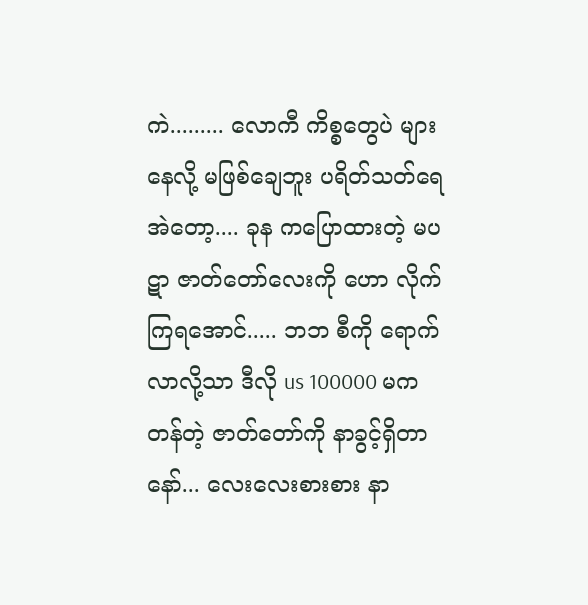ကဲ......... လောကီ ကိစ္စတွေပဲ များနေလို့ မဖြစ်ချေဘူး ပရိတ်သတ်ရေ
အဲတော့.... ခုန ကပြောထားတဲ့ မပဋာ ဇာတ်တော်လေးကို ဟော လိုက်ကြရအောင်..... ဘဘ စီကို ရောက်လာလို့သာ ဒီလို us 100000 မက တန်တဲ့ ဇာတ်တော်ကို နာခွင့်ရှိတာနော်... လေးလေးစားစား နာ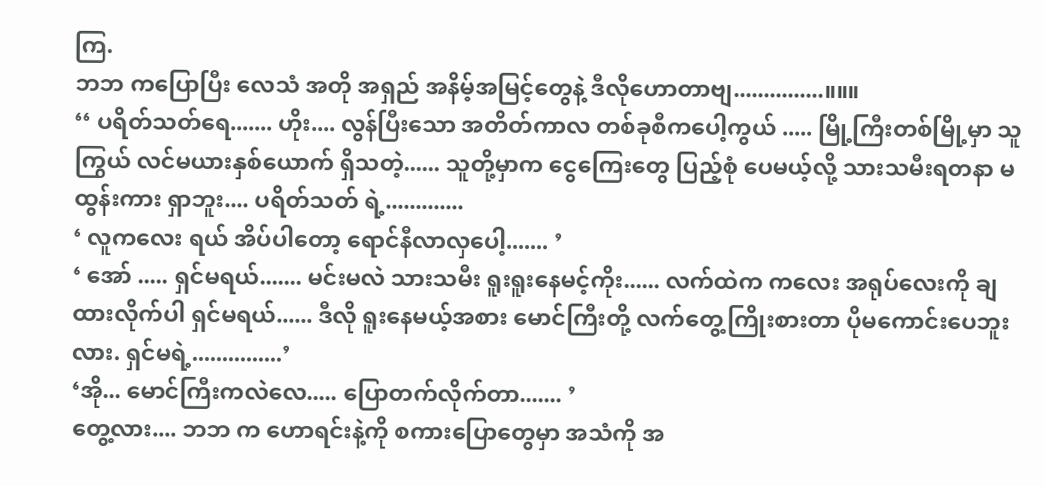ကြ.
ဘဘ ကပြောပြီး လေသံ အတို အရှည် အနိမ့်အမြင့်တွေနဲ့ ဒီလိုဟောတာဗျ...............။။။
‘‘ ပရိတ်သတ်ရေ....... ဟိုး.... လွန်ပြီးသော အတိတ်ကာလ တစ်ခုစီကပေါ့ကွယ် ..... မြို့ကြီးတစ်မြို့မှာ သူကြွယ် လင်မယားနှစ်ယောက် ရှိသတဲ့...... သူတို့မှာက ငွေကြေးတွေ ပြည့်စုံ ပေမယ့်လို့ သားသမီးရတနာ မထွန်းကား ရှာဘူး.... ပရိတ်သတ် ရဲ့.............
‘ လူကလေး ရယ် အိပ်ပါတော့ ရောင်နီလာလှပေါ့....... ’
‘ အော် ..... ရှင်မရယ်....... မင်းမလဲ သားသမီး ရူးရူးနေမင့်ကိုး...... လက်ထဲက ကလေး အရုပ်လေးကို ချထားလိုက်ပါ ရှင်မရယ်...... ဒီလို ရူးနေမယ့်အစား မောင်ကြီးတို့ လက်တွေ့ကြိုးစားတာ ပိုမကောင်းပေဘူးလား. ရှင်မရဲ့...............’
‘အို... မောင်ကြီးကလဲလေ..... ပြောတက်လိုက်တာ....... ’
တွေ့လား.... ဘဘ က ဟောရင်းနဲ့ကို စကားပြောတွေမှာ အသံကို အ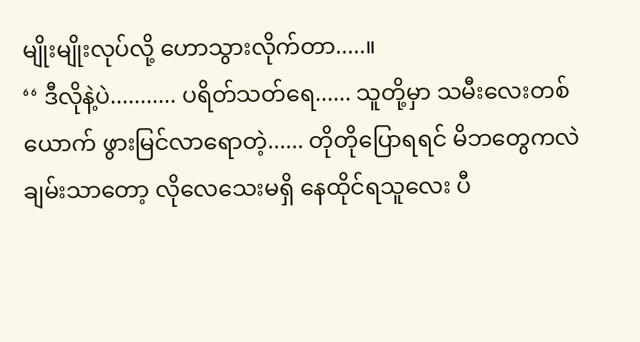မျိုးမျိုးလုပ်လို့ ဟောသွားလိုက်တာ.....။
‘‘ ဒီလိုနဲ့ပဲ........... ပရိတ်သတ်ရေ...... သူတို့မှာ သမီးလေးတစ်ယောက် ဖွားမြင်လာရောတဲ့...... တိုတိုပြောရရင် မိဘတွေကလဲ ချမ်းသာတော့ လိုလေသေးမရှိ နေထိုင်ရသူလေး ပီ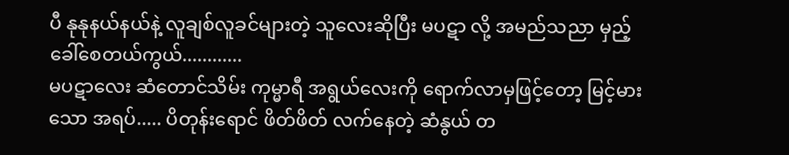ပီ နုနုနယ်နယ်နဲ့ လူချစ်လူခင်များတဲ့ သူလေးဆိုပြီး မပဋာ လို့ အမည်သညာ မှည့်ခေါ်စေတယ်ကွယ်............
မပဋာလေး ဆံတောင်သိမ်း ကုမ္မာရီ အရွယ်လေးကို ရောက်လာမှဖြင့်တော့ မြင့်မားသော အရပ်..... ပိတုန်းရောင် ဖိတ်ဖိတ် လက်နေတဲ့ ဆံနွယ် တ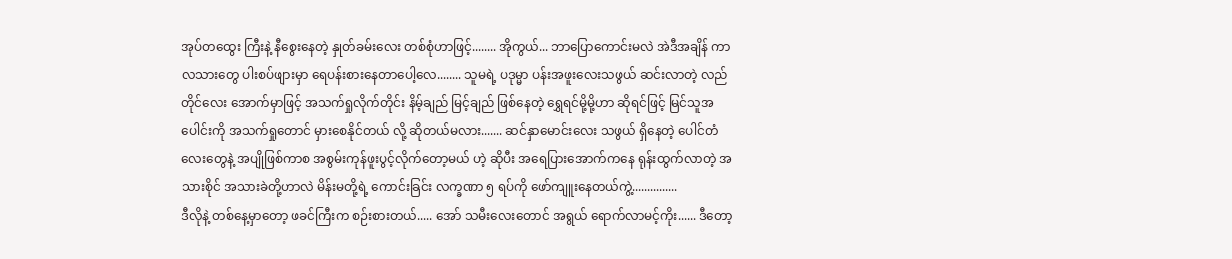အုပ်တထွေး ကြီးနဲ့ နီစွေးနေတဲ့ နှုတ်ခမ်းလေး တစ်စုံဟာဖြင့်........ အိုကွယ်... ဘာပြောကောင်းမလဲ အဲဒီအချိန် ကာလသားတွေ ပါးစပ်ဖျားမှာ ရေပန်းစားနေတာပေါ့လေ........ သူမရဲ့ ပဒုမ္မာ ပန်းအဖူးလေးသဖွယ် ဆင်းလာတဲ့ လည်တိုင်လေး အောက်မှာဖြင့် အသက်ရှုလိုက်တိုင်း နိမ့်ချည် မြင့်ချည် ဖြစ်နေတဲ့ ရွှေရင်မို့မို့ဟာ ဆိုရင်ဖြင့် မြင်သူအပေါင်းကို အသက်ရှုတောင် မှားစေနိုင်တယ် လို့ ဆိုတယ်မလား....... ဆင်နှာမောင်းလေး သဖွယ် ရှိနေတဲ့ ပေါင်တံလေးတွေနဲ့ အပျိုဖြစ်ကာစ အစွမ်းကုန်ဖူးပွင့်လိုက်တော့မယ် ဟဲ့ ဆိုပီး အရေပြားအောက်ကနေ ရုန်းထွက်လာတဲ့ အသားစိုင် အသားခဲတို့ဟာလဲ မိန်းမတို့ရဲ့ ကောင်းခြင်း လက္ခဏာ ၅ ရပ်ကို ဖော်ကျူးနေတယ်ကွဲ့...............
ဒီလိုနဲ့ တစ်နေ့မှာတော့ ဖခင်ကြီးက စဉ်းစားတယ်..... အော် သမီးလေးတောင် အရွယ် ရောက်လာမင့်ကိုး...... ဒီတော့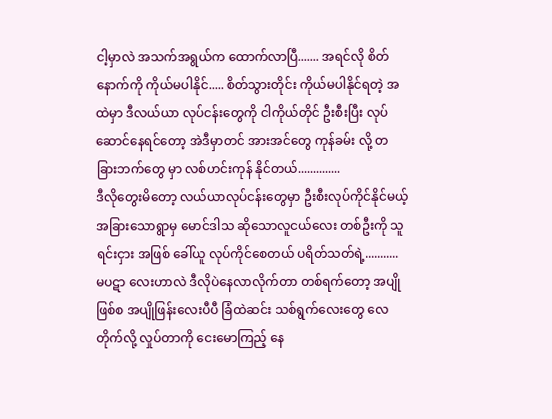ငါ့မှာလဲ အသက်အရွယ်က ထောက်လာပြီ....... အရင်လို စိတ်နောက်ကို ကိုယ်မပါနိုင်..... စိတ်သွားတိုင်း ကိုယ်မပါနိုင်ရတဲ့ အထဲမှာ ဒီလယ်ယာ လုပ်ငန်းတွေကို ငါကိုယ်တိုင် ဦးစီးပြီး လုပ်ဆောင်နေရင်တော့ အဲဒီမှာတင် အားအင်တွေ ကုန်ခမ်း လို့ တခြားဘက်တွေ မှာ လစ်ဟင်းကုန် နိုင်တယ်..............
ဒီလိုတွေးမိတော့ လယ်ယာလုပ်ငန်းတွေမှာ ဦးစီးလုပ်ကိုင်နိုင်မယ့် အခြားသောရွာမှ မောင်ဒါသ ဆိုသောလူငယ်လေး တစ်ဦးကို သူရင်းငှား အဖြစ် ခေါ်ယူ လုပ်ကိုင်စေတယ် ပရိတ်သတ်ရဲ့...........
မပဋာ လေးဟာလဲ ဒီလိုပဲနေလာလိုက်တာ တစ်ရက်တော့ အပျိုဖြစ်စ အပျိုဖြန်းလေးပီပီ ခြံထဲဆင်း သစ်ရွက်လေးတွေ လေတိုက်လို့ လှုပ်တာကို ငေးမောကြည့် နေ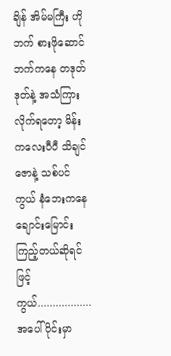ချိန် အိမ်မကြီး ဟိုဘက် စားဖိုဆောင်ဘက်ကနေ တဒုတ်ဒုတ်နဲ့ အသံကြားလိုက်ရတော့ မိန်းကလေးပီပီ သိချင်ဇောနဲ့ သစ်ပင်ကွယ် နံဘေးကနေ ချောင်းမြောင်း ကြည့်တယ်ဆိုရင်ဖြင့်ကွယ်..................
အပေါ်ပိုင်းမှာ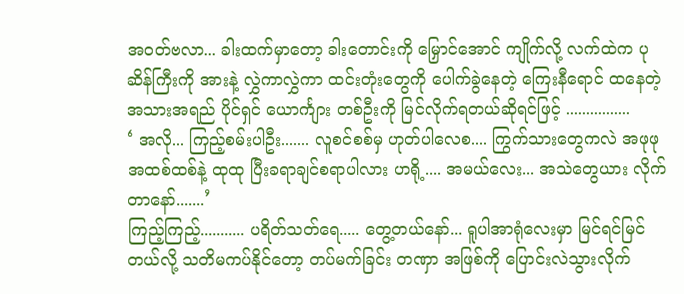အဝတ်ဗလာ... ခါးထက်မှာတော့ ခါးတောင်းကို မြှောင်အောင် ကျိုက်လို့ လက်ထဲက ပုဆိန်ကြီးကို အားနဲ့ လွှဲကာလွှဲကာ ထင်းတုံးတွေကို ပေါက်ခွဲနေတဲ့ ကြေးနီရောင် ထနေတဲ့ အသားအရည် ပိုင်ရှင် ယောင်္ကျား တစ်ဦးကို မြင်လိုက်ရတယ်ဆိုရင်ဖြင့် ................
‘ အလို... ကြည့်စမ်းပါဦး....... လူစင်စစ်မှ ဟုတ်ပါလေစ.... ကြွက်သားတွေကလဲ အဖုဖု အထစ်ထစ်နဲ့ ထုထု ပြီးခရာချင်စရာပါလား ဟရို့.... အမယ်လေး... အသဲတွေယား လိုက်တာနော်.......’
ကြည့်ကြည့်........... ပရိတ်သတ်ရေ..... တွေ့တယ်နော်... ရူပါအာရုံလေးမှာ မြင်ရင်မြင်တယ်လို့ သတိမကပ်နိုင်တော့ တပ်မက်ခြင်း တဏှာ အဖြစ်ကို ပြောင်းလဲသွားလိုက်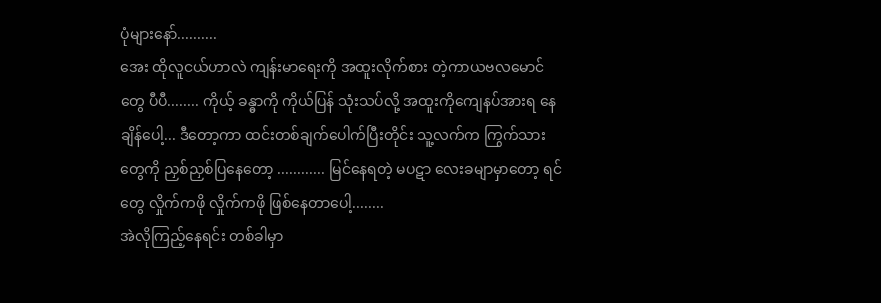ပုံများနော်..........
အေး ထိုလူငယ်ဟာလဲ ကျန်းမာရေးကို အထူးလိုက်စား တဲ့ကာယဗလမောင်တွေ ပီပီ........ ကိုယ့် ခန္ဓာကို ကိုယ်ပြန် သုံးသပ်လို့ အထူးကိုကျေနပ်အားရ နေချိန်ပေါ့... ဒီတော့ကာ ထင်းတစ်ချက်ပေါက်ပြီးတိုင်း သူ့လက်က ကြွက်သားတွေကို ညှစ်ညှစ်ပြနေတော့ ............ မြင်နေရတဲ့ မပဋာ လေးခမျာမှာတော့ ရင်တွေ လှိုက်ကဖို လှိုက်ကဖို ဖြစ်နေတာပေါ့........
အဲလိုကြည့်နေရင်း တစ်ခါမှာ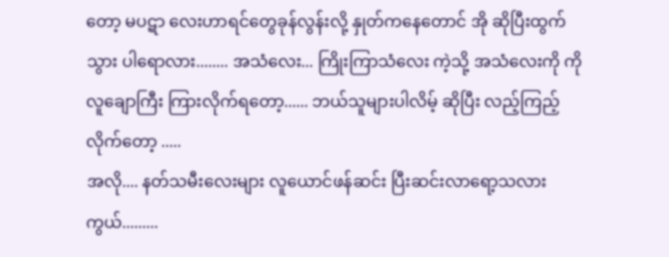တော့ မပဋာ လေးဟာရင်တွေခုန်လွန်းလို့ နှုတ်ကနေတောင် အို ဆိုပြီးထွက်သွား ပါရောလား........ အသံလေး... ကြိုးကြာသံလေး ကဲ့သို့ အသံလေးကို ကိုလူချောကြီး ကြားလိုက်ရတော့...... ဘယ်သူများပါလိမ့် ဆိုပြီး လည့်ကြည့်လိုက်တော့ .....
အလို.... နတ်သမီးလေးများ လူယောင်ဖန်ဆင်း ပြီးဆင်းလာရော့သလားကွယ်.........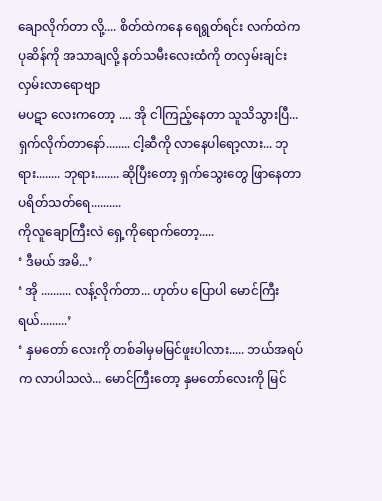ချောလိုက်တာ လို့.... စိတ်ထဲကနေ ရေရွတ်ရင်း လက်ထဲက ပုဆိန်ကို အသာချလို့ နတ်သမီးလေးထံကို တလှမ်းချင်း လှမ်းလာရောဗျာ
မပဋာ လေးကတော့ .... အို ငါကြည့်နေတာ သူသိသွားပြီ... ရှက်လိုက်တာနော်........ ငါ့ဆီကို လာနေပါရော့လား... ဘုရား........ ဘုရား........ ဆိုပြီးတော့ ရှက်သွေးတွေ ဖြာနေတာ ပရိတ်သတ်ရေ..........
ကိုလူချောကြီးလဲ ရှေ့ကိုရောက်တော့.....
‘ ဒီမယ် အမိ...’
‘ အို .......... လန့်လိုက်တာ... ဟုတ်ပ ပြောပါ မောင်ကြီးရယ်.........’
‘ နှမတော် လေးကို တစ်ခါမှမမြင်ဖူးပါလား..... ဘယ်အရပ်က လာပါသလဲ... မောင်ကြီးတော့ နှမတော်လေးကို မြင်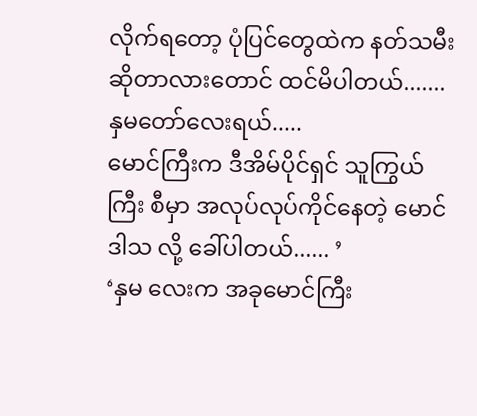လိုက်ရတော့ ပုံပြင်တွေထဲက နတ်သမီး ဆိုတာလားတောင် ထင်မိပါတယ်....... နှမတော်လေးရယ်.....
မောင်ကြီးက ဒီအိမ်ပိုင်ရှင် သူကြွယ်ကြီး စီမှာ အလုပ်လုပ်ကိုင်နေတဲ့ မောင်ဒါသ လို့ ခေါ်ပါတယ်...... ’
‘နှမ လေးက အခုမောင်ကြီး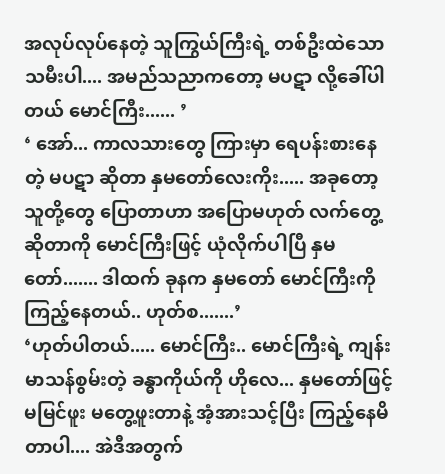အလုပ်လုပ်နေတဲ့ သူကြွယ်ကြီးရဲ့ တစ်ဦးထဲသော သမီးပါ.... အမည်သညာကတော့ မပဋာ လို့ခေါ်ပါတယ် မောင်ကြီး...... ’
‘ အော်... ကာလသားတွေ ကြားမှာ ရေပန်းစားနေတဲ့ မပဋာ ဆိုတာ နှမတော်လေးကိုး..... အခုတော့ သူတို့တွေ ပြောတာဟာ အပြောမဟုတ် လက်တွေ့ဆိုတာကို မောင်ကြီးဖြင့် ယုံလိုက်ပါပြီ နှမတော်....... ဒါထက် ခုနက နှမတော် မောင်ကြီးကို ကြည့်နေတယ်.. ဟုတ်စ.......’
‘ဟုတ်ပါတယ်..... မောင်ကြီး.. မောင်ကြီးရဲ့ ကျန်းမာသန်စွမ်းတဲ့ ခန္ဓာကိုယ်ကို ဟိုလေ... နှမတော်ဖြင့် မမြင်ဖူး မတွေ့ဖူးတာနဲ့ အံ့အားသင့်ပြီး ကြည့်နေမိတာပါ.... အဲဒီအတွက်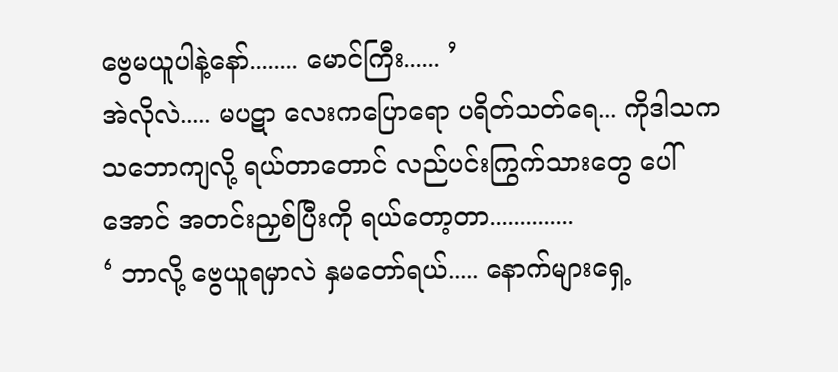ဗွေမယူပါနဲ့နော်........ မောင်ကြီး...... ’
အဲလိုလဲ..... မပဋာ လေးကပြောရော ပရိတ်သတ်ရေ... ကိုဒါသက သဘောကျလို့ ရယ်တာတောင် လည်ပင်းကြွက်သားတွေ ပေါ်အောင် အတင်းညှစ်ပြီးကို ရယ်တော့တာ..............
‘ ဘာလို့ ဗွေယူရမှာလဲ နှမတော်ရယ်..... နောက်များရှေ့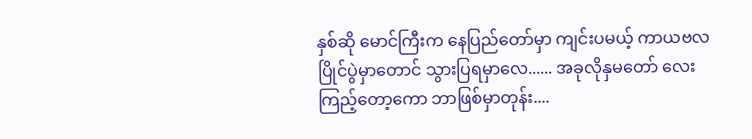နှစ်ဆို မောင်ကြီးက နေပြည်တော်မှာ ကျင်းပမယ့် ကာယဗလ ပြိုင်ပွဲမှာတောင် သွားပြရမှာလေ...... အခုလိုနှမတော် လေးကြည့်တော့ကော ဘာဖြစ်မှာတုန်း....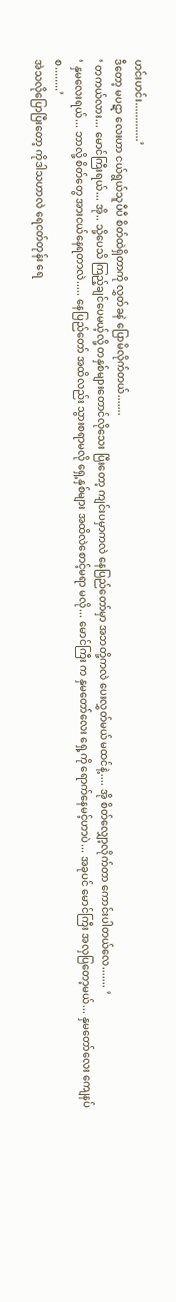ဟင်းဟင်း.............’
ဒီတော့ မပဋာ လေးဟာ ငယ်ရွယ်သူပီပီ စိတ်ထဲရှိတာကို လွှတ်ခနဲ ပြောမိလိုက်တယ်.......
‘ တကယ်လား... မောင်ကြီးရယ်... အို.. သို့ပေသိ ကြည့်ချင်ပေမယ့်လို့ တနှစ်များတောင်လိုသေး ပြီးတော့ ကျင်းပမှာကလဲ နေပြည်တော်မှာ အဘတို့ကလဲ ပေးလွှတ်မယ် မထင်နဲ့.... အို စိတ်လျှော့လိုက်တာ ကောင်းပါတယ်လေ....... ’
‘ နှမလေးရယ်... ဘာလို့ စိတ်တွေ အားငယ်နေရတာလဲ..... နေပြည်တော် အထိလည်း သွားစရာမလို ရှေ့နှစ်များ အထိလဲစောင့်မရာ မလို... မောင်ကြီး က နှမတော်လေး ရှေ့ကို ရောက်နေမင့်ဟာပဲ... အခုပင် မောင်ကြီး အလှပြတော့မယ်... နှမတော်လေး ကျေနပ်စ........’
အဲသလိုပြောပြီးတော့ ကိုဒါသဟာလဲ ရေငတ်တုန်း ရေ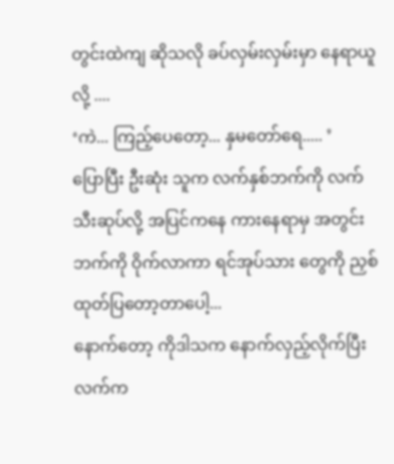တွင်းထဲကျ ဆိုသလို ခပ်လှမ်းလှမ်းမှာ နေရာယူလို့ ....
‘ကဲ... ကြည့်ပေတော့... နှမတော်ရေ..... ’
ပြောပြီး ဦးဆုံး သူက လက်နှစ်ဘက်ကို လက်သီးဆုပ်လို့ အပြင်ကနေ ကားနေရာမှ အတွင်းဘက်ကို ဝိုက်လာကာ ရင်အုပ်သား တွေကို ညှစ်ထုတ်ပြတော့တာပေါ့...
နောက်တော့ ကိုဒါသက နောက်လှည့်လိုက်ပြီး လက်က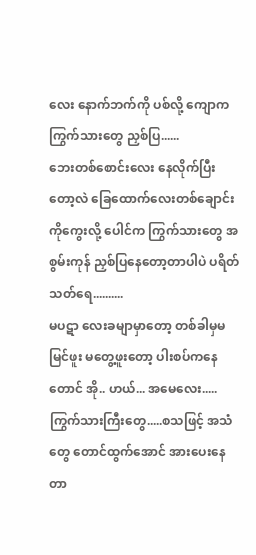လေး နောက်ဘက်ကို ပစ်လို့ ကျောက ကြွက်သားတွေ ညှစ်ပြ......
ဘေးတစ်စောင်းလေး နေလိုက်ပြီးတော့လဲ ခြေထောက်လေးတစ်ချောင်း ကိုကွေးလို့ ပေါင်က ကြွက်သားတွေ အစွမ်းကုန် ညှစ်ပြနေတော့တာပါပဲ ပရိတ်သတ်ရေ..........
မပဋာ လေးခမျာမှာတော့ တစ်ခါမှမမြင်ဖူး မတွေ့ဖူးတော့ ပါးစပ်ကနေတောင် အို.. ဟယ်... အမေလေး..... ကြွက်သားကြီးတွေ.....စသဖြင့် အသံတွေ တောင်ထွက်အောင် အားပေးနေတာ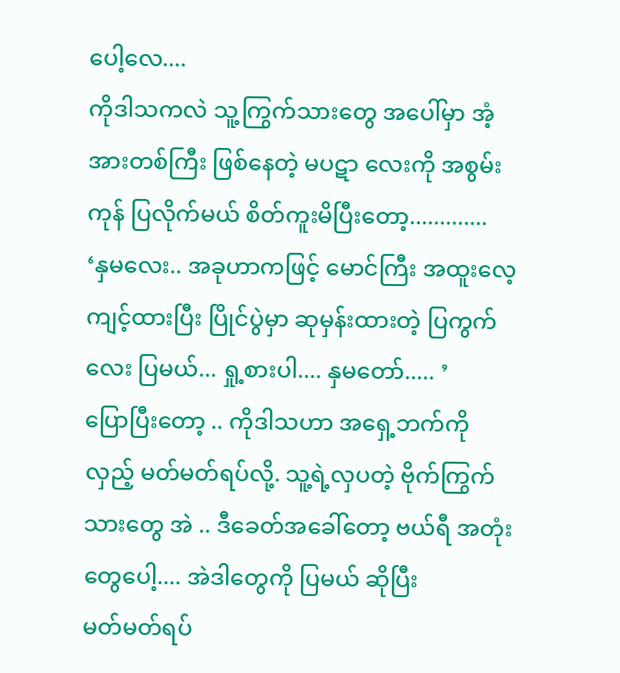ပေါ့လေ....
ကိုဒါသကလဲ သူ့ကြွက်သားတွေ အပေါ်မှာ အံ့အားတစ်ကြီး ဖြစ်နေတဲ့ မပဋာ လေးကို အစွမ်းကုန် ပြလိုက်မယ် စိတ်ကူးမိပြီးတော့.............
‘နှမလေး.. အခုဟာကဖြင့် မောင်ကြီး အထူးလေ့ကျင့်ထားပြီး ပြိုင်ပွဲမှာ ဆုမှန်းထားတဲ့ ပြကွက်လေး ပြမယ်... ရှု့စားပါ.... နှမတော်..... ’
ပြောပြီးတော့ .. ကိုဒါသဟာ အရှေ့ဘက်ကို လှည့် မတ်မတ်ရပ်လို့. သူ့ရဲ့လှပတဲ့ ဗိုက်ကြွက်သားတွေ အဲ .. ဒီခေတ်အခေါ်တော့ ဗယ်ရီ အတုံးတွေပေါ့.... အဲဒါတွေကို ပြမယ် ဆိုပြီး
မတ်မတ်ရပ်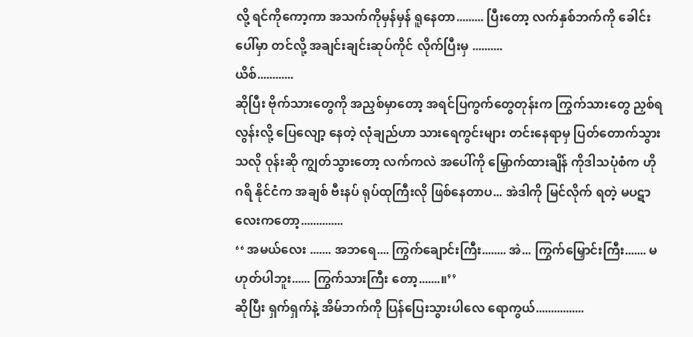လို့ ရင်ကိုကော့ကာ အသက်ကိုမှန်မှန် ရူနေတာ......... ပြီးတော့ လက်နှစ်ဘက်ကို ခေါင်းပေါ်မှာ တင်လို့ အချင်းချင်းဆုပ်ကိုင် လိုက်ပြီးမှ ..........
ယိစ်............
ဆိုပြီး ဗိုက်သားတွေကို အညှစ်မှာတော့ အရင်ပြကွက်တွေတုန်းက ကြွက်သားတွေ ညှစ်ရလွန်းလို့ ပြေလျော့ နေတဲ့ လုံချည်ဟာ သားရေကွင်းများ တင်းနေရာမှ ပြတ်တောက်သွားသလို ဝုန်းဆို ကျွတ်သွားတော့ လက်ကလဲ အပေါ်ကို မြှောက်ထားချိန် ကိုဒါသပုံစံက ဟို ဂရိ နိုင်ငံက အချစ် ဗီးနပ် ရုပ်ထုကြီးလို ဖြစ်နေတာပ... အဲဒါကို မြင်လိုက် ရတဲ့ မပဋာ လေးကတော့..............
‘‘ အမယ်လေး ....... အဘရေ.... ကြွက်ချောင်းကြီး........ အဲ... ကြွက်မြှောင်းကြီး....... မဟုတ်ပါဘူး...... ကြွက်သားကြီး တော့.......။’’
ဆိုပြီး ရှက်ရှက်နဲ့ အိမ်ဘက်ကို ပြန်ပြေးသွားပါလေ ရောကွယ်................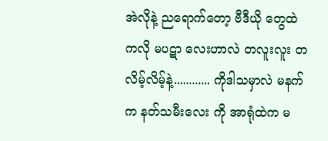အဲလိုနဲ့ ညရောက်တော့ ဗီဒီယို တွေထဲကလို မပဋာ လေးဟာလဲ တလူးလူး တလိမ့်လိမ့်နဲ့............ ကိုဒါသမှာလဲ မနက်က နတ်သမီးလေး ကို အာရုံထဲက မ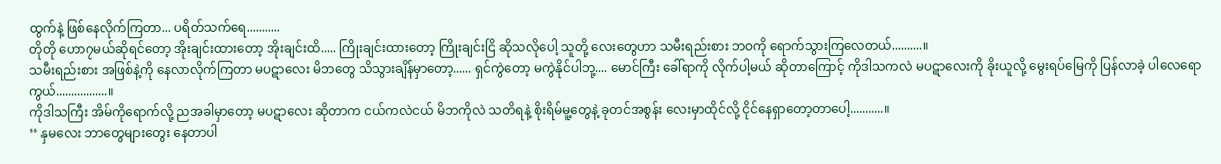ထွက်နဲ့ ဖြစ်နေလိုက်ကြတာ... ပရိတ်သက်ရေ...........
တိုတို ဟော၇မယ်ဆိုရင်တော့ အိုးချင်းထားတော့ အိုးချင်းထိ..... ကြိုးချင်းထားတော့ ကြိုးချင်းငြိ ဆိုသလိုပေါ့ သူတို့ လေးတွေဟာ သမီးရည်းစား ဘဝကို ရောက်သွားကြလေတယ်..........။
သမီးရည်းစား အဖြစ်နဲ့ကို နေလာလိုက်ကြတာ မပဋာလေး မိဘတွေ သိသွားချိန်မှာတော့...... ရှင်ကွဲတော့ မကွဲနိုင်ပါဘု့.... မောင်ကြီး ခေါ်ရာကို လိုက်ပါ့မယ် ဆိုတာကြောင့် ကိုဒါသကလဲ မပဋာလေးကို ခိုးယူလို့ မွေးရပ်မြေကို ပြန်လာခဲ့ ပါလေရောကွယ်.................။
ကိုဒါသကြီး အိမ်ကိုရောက်လို့ ညအခါမှာတော့ မပဋာလေး ဆိုတာက ငယ်ကလဲငယ် မိဘကိုလဲ သတိရနဲ့ စိုးရိမ်မူ့တွေနဲ့ ခုတင်အစွန်း လေးမှာထိုင်လို့ ငိုင်နေရှာတော့တာပေါ့...........။
‘‘ နှမလေး ဘာတွေများတွေး နေတာပါ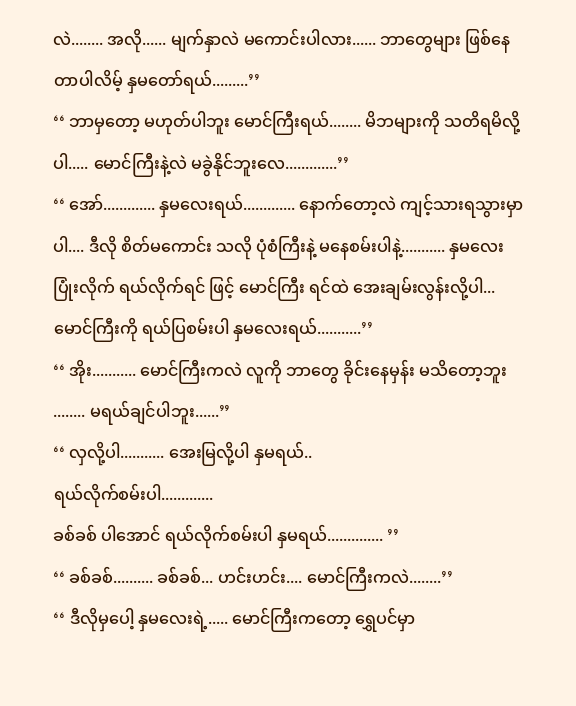လဲ........ အလို...... မျက်နှာလဲ မကောင်းပါလား...... ဘာတွေများ ဖြစ်နေတာပါလိမ့် နှမတော်ရယ်.........’’
‘‘ ဘာမှတော့ မဟုတ်ပါဘူး မောင်ကြီးရယ်........ မိဘများကို သတိရမိလို့ပါ..... မောင်ကြီးနဲ့လဲ မခွဲနိုင်ဘူးလေ.............’’
‘‘ အော်............. နှမလေးရယ်............. နောက်တော့လဲ ကျင့်သားရသွားမှာပါ.... ဒီလို စိတ်မကောင်း သလို ပုံစံကြီးနဲ့ မနေစမ်းပါနဲ့........... နှမလေး ပြုံးလိုက် ရယ်လိုက်ရင် ဖြင့် မောင်ကြီး ရင်ထဲ အေးချမ်းလွန်းလို့ပါ... မောင်ကြီးကို ရယ်ပြစမ်းပါ နှမလေးရယ်...........’’
‘‘ အိုး........... မောင်ကြီးကလဲ လူကို ဘာတွေ ခိုင်းနေမှန်း မသိတော့ဘူး ........ မရယ်ချင်ပါဘူး......’’
‘‘ လှလို့ပါ........... အေးမြလို့ပါ နှမရယ်..
ရယ်လိုက်စမ်းပါ.............
ခစ်ခစ် ပါအောင် ရယ်လိုက်စမ်းပါ နှမရယ်.............. ’’
‘‘ ခစ်ခစ်.......... ခစ်ခစ်... ဟင်းဟင်း.... မောင်ကြီးကလဲ........’’
‘‘ ဒီလိုမှပေါ့ နှမလေးရဲ့..... မောင်ကြီးကတော့ ရွှေပင်မှာ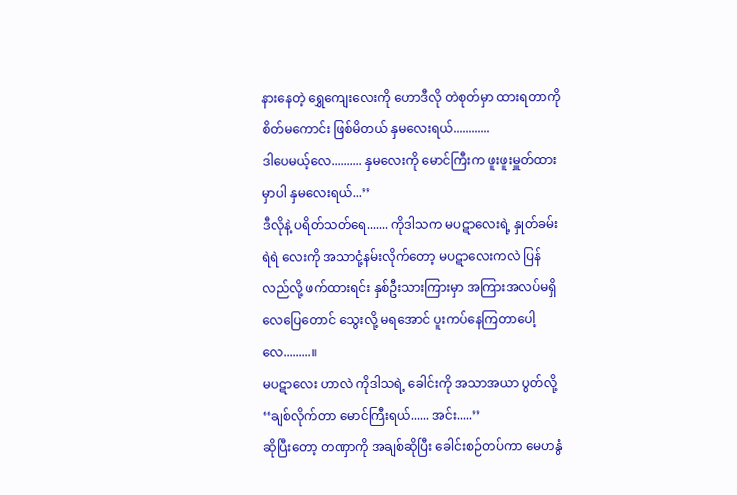နားနေတဲ့ ရွှေကျေးလေးကို ဟောဒီလို တဲစုတ်မှာ ထားရတာကို စိတ်မကောင်း ဖြစ်မိတယ် နှမလေးရယ်............
ဒါပေမယ့်လေ.......... နှမလေးကို မောင်ကြီးက ဖူးဖူးမှူတ်ထားမှာပါ နှမလေးရယ်...’’
ဒီလိုနဲ့ ပရိတ်သတ်ရေ....... ကိုဒါသက မပဋာလေးရဲ့ နှုတ်ခမ်းရဲရဲ လေးကို အသာငုံ့နမ်းလိုက်တော့ မပဋာလေးကလဲ ပြန်လည်လို့ ဖက်ထားရင်း နှစ်ဦးသားကြားမှာ အကြားအလပ်မရှိ လေပြေတောင် သွေးလို့ မရအောင် ပူးကပ်နေကြတာပေါ့လေ.........။
မပဋာလေး ဟာလဲ ကိုဒါသရဲ့ ခေါင်းကို အသာအယာ ပွတ်လို့
‘‘ချစ်လိုက်တာ မောင်ကြီးရယ်...... အင်း.....’’
ဆိုပြီးတော့ တဏှာကို အချစ်ဆိုပြီး ခေါင်းစဉ်တပ်ကာ မေဟနွံ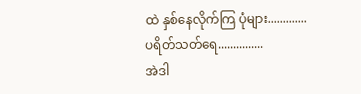ထဲ နှစ်နေလိုက်ကြ ပုံများ.............
ပရိတ်သတ်ရေ...............
အဲဒါ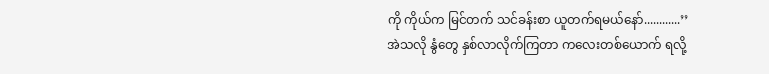ကို ကိုယ်က မြင်တက် သင်ခန်းစာ ယူတက်ရမယ်နော်............’’
အဲသလို နွံတွေ နှစ်လာလိုက်ကြတာ ကလေးတစ်ယောက် ရလို့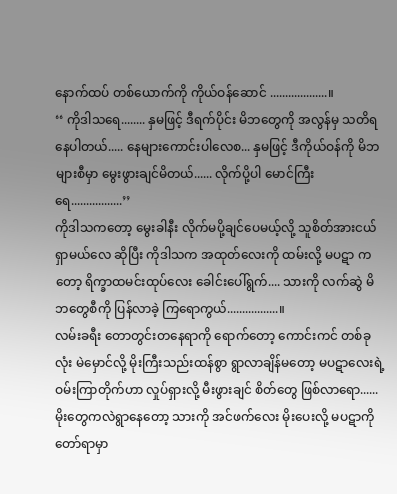နောက်ထပ် တစ်ယောက်ကို ကိုယ်ဝန်ဆောင် ...................။
‘‘ ကိုဒါသရေ........ နှမဖြင့် ဒီရက်ပိုင်း မိဘတွေကို အလွန်မှ သတိရနေပါတယ်..... နေများကောင်းပါလေစ... နှမဖြင့် ဒီကိုယ်ဝန်ကို မိဘများစီမှာ မွေးဖွားချင်မိတယ်...... လိုက်ပို့ပါ မောင်ကြီးရေ.................’’
ကိုဒါသကတော့ မွေးခါနီး လိုက်မပို့ချင်ပေမယ့်လို့ သူစိတ်အားငယ်ရှာမယ်လေ ဆိုပြီး ကိုဒါသက အထုတ်လေးကို ထမ်းလို့ မပဋာ ကတော့ ရိက္ခာထမင်းထုပ်လေး ခေါင်းပေါ်ရွက်.... သားကို လက်ဆွဲ မိဘတွေစီကို ပြန်လာခဲ့ ကြရောကွယ်.................။
လမ်းခရီး တောတွင်းတနေရာကို ရောက်တော့ ကောင်းကင် တစ်ခုလုံး မဲမှောင်လို့ မိုးကြီးသည်းထန်စွာ ရွာလာချိန်မတော့ မပဋာလေးရဲ့ ဝမ်းကြာတိုက်ဟာ လှုပ်ရှားလို့ မီးဖွားချင် စိတ်တွေ ဖြစ်လာရော......
မိုးတွေကလဲရွာနေတော့ သားကို အင်ဖက်လေး မိုးပေးလို့ မပဋာကို တော်ရာမှာ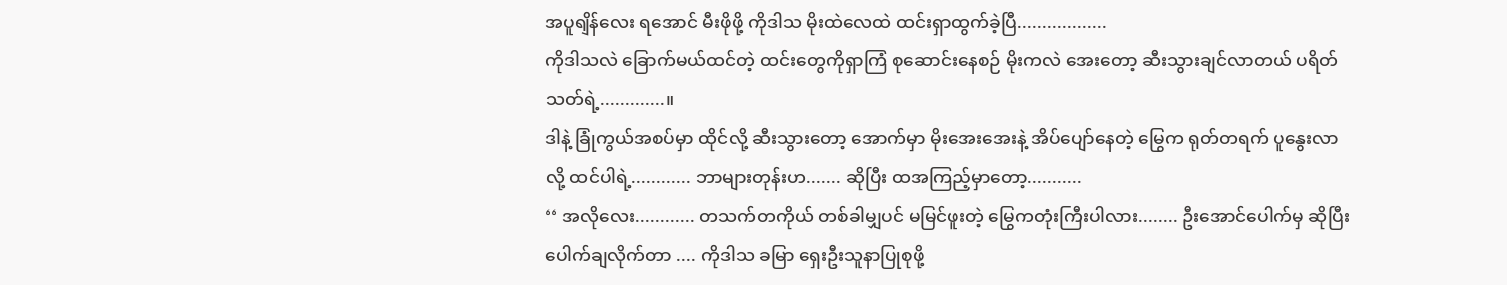အပူရျိန်လေး ရအောင် မီးဖိုဖို့ ကိုဒါသ မိုးထဲလေထဲ ထင်းရှာထွက်ခဲ့ပြီ..................
ကိုဒါသလဲ ခြောက်မယ်ထင်တဲ့ ထင်းတွေကိုရှာကြံ စုဆောင်းနေစဉ် မိုးကလဲ အေးတော့ ဆီးသွားချင်လာတယ် ပရိတ်သတ်ရဲ့.............။
ဒါနဲ့ ခြုံကွယ်အစပ်မှာ ထိုင်လို့ ဆီးသွားတော့ အောက်မှာ မိုးအေးအေးနဲ့ အိပ်ပျော်နေတဲ့ မြွေက ရုတ်တရက် ပူနွေးလာလို့ ထင်ပါရဲ့............ ဘာများတုန်းဟ....... ဆိုပြီး ထအကြည့်မှာတော့...........
‘‘ အလိုလေး............ တသက်တကိုယ် တစ်ခါမျှပင် မမြင်ဖူးတဲ့ မြွေကတုံးကြီးပါလား........ ဦးအောင်ပေါက်မှ ဆိုပြီး ပေါက်ချလိုက်တာ .... ကိုဒါသ ခမြာ ရှေးဦးသူနာပြုစုဖို့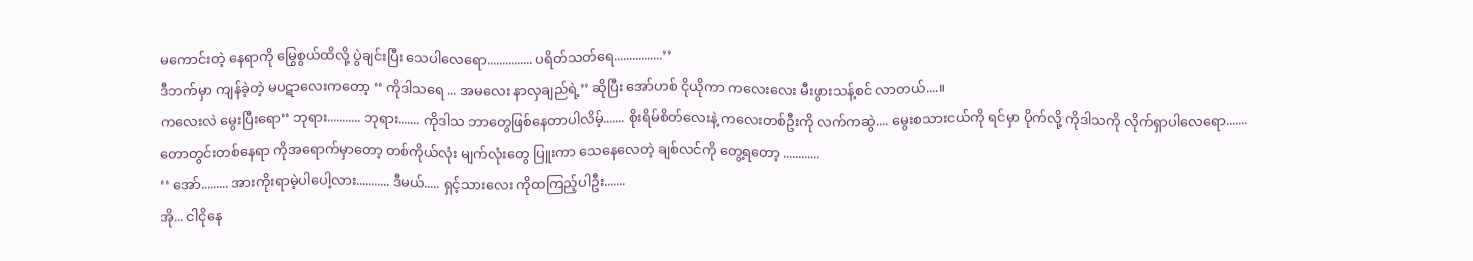မကောင်းတဲ့ နေရာကို မြွေစွယ်ထိလို့ ပွဲချင်းပြီး သေပါလေရော............... ပရိတ်သတ်ရေ................’’
ဒီဘက်မှာ ကျန်ခဲ့တဲ့ မပဋာလေးကတော့ ‘‘ ကိုဒါသရေ ... အမလေး နာလှချည်ရဲ့’’ ဆိုပြီး အော်ဟစ် ငိုယိုကာ ကလေးလေး မီးဖွားသန့်စင် လာတယ်....။
ကလေးလဲ မွေးပြီးရော‘‘ ဘုရား........... ဘုရား....... ကိုဒါသ ဘာတွေဖြစ်နေတာပါလိမ့်....... စိုးရိမ်စိတ်လေးနဲ့ ကလေးတစ်ဦးကို လက်ကဆွဲ.... မွေးစသားငယ်ကို ရင်မှာ ပိုက်လို့ ကိုဒါသကို လိုက်ရှာပါလေရော.......
တောတွင်းတစ်နေရာ ကိုအရောက်မှာတော့ တစ်ကိုယ်လုံး မျက်လုံးတွေ ပြူးကာ သေနေလေတဲ့ ချစ်လင်ကို တွေ့ရတော့ ............
‘‘ အော်......... အားကိုးရာမဲ့ပါပေါ့လား........... ဒီမယ်..... ရှင့်သားလေး ကိုထကြည့်ပါဦး.......
အို... ငါငိုနေ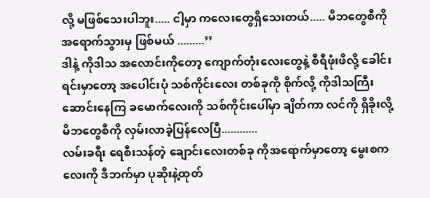လို့ မဖြစ်သေးပါဘူး..... ငါ့မှာ ကလေးတွေရှိသေးတယ်..... မိဘတွေစီကို အရောက်သွားမှ ဖြစ်မယ် .........’’
ဒါနဲ့ ကိုဒါသ အလောင်းကိုတော့ ကျောက်တုံးလေးတွေနဲ့ စီရီဖုံးဖိလို့ ခေါင်းရင်းမှာတော့ အပေါင်းပုံ သစ်ကိုင်းလေး တစ်ခုကို စိုက်လို့ ကိုဒါသကြီး ဆောင်းနေကြ ခမောက်လေးကို သစ်ကိုင်းပေါ်မှာ ချိတ်ကာ လင်ကို ရှိခိုးလို့ မိဘတွေစီကို လှမ်းလာခဲ့ပြန်လေပြီ............
လမ်းခရီး ရေစီးသန်တဲ့ ချောင်းလေးတစ်ခု ကိုအရောက်မှာတော့ မွေးစကလေးကို ဒီဘက်မှာ ပုဆိုးနဲ့ထုတ်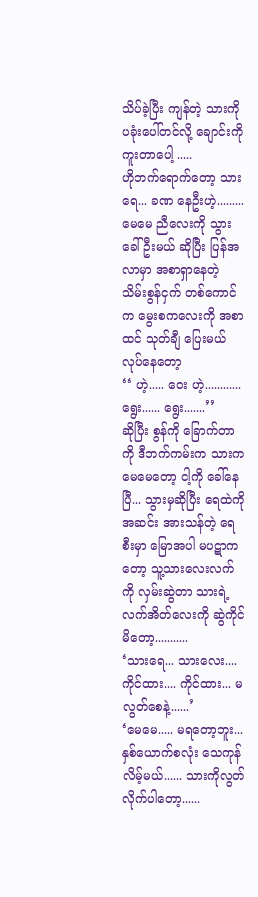သိပ်ခဲ့ပြီး ကျန်တဲ့ သားကို ပခုံးပေါ်တင်လို့ ချောင်းကိုကူးတာပေါ့ .....
ဟိုဘက်ရောက်တော့ သားရေ... ခဏ နေဦးဟဲ့......... မေမေ ညီလေးကို သွားခေါ်ဦးမယ် ဆိုပြီး ပြန်အလာမှာ အစာရှာနေတဲ့ သိမ်းစွန်ငှက် တစ်ကောင်က မွေးစကလေးကို အစာထင် သုတ်ချီ ပြေးမယ်လုပ်နေတော့
‘‘ ဟဲ့..... ဝေး ဟဲ့............ ရွေး...... ရွေး.......’’
ဆိုပြီး စွန်ကို ခြောက်တာကို ဒီဘက်ကမ်းက သားက မေမေတော့ ငါ့ကို ခေါ်နေပြီ... သွားမှဆိုပြီး ရေထဲကိုအဆင်း အားသန်တဲ့ ရေစီးမှာ မြောအပါ မပဋာကတော့ သူ့သားလေးလက်ကို လှမ်းဆွဲတာ သားရဲ့လက်အိတ်လေးကို ဆွဲကိုင်မိတော့...........
‘သားရေ... သားလေး.... ကိုင်ထား.... ကိုင်ထား... မလွတ်စေနဲ့......’
‘မေမေ..... မရတော့ဘူး... နှစ်ယောက်စလုံး သေကုန်လိမ့်မယ်...... သားကိုလွတ်လိုက်ပါတော့......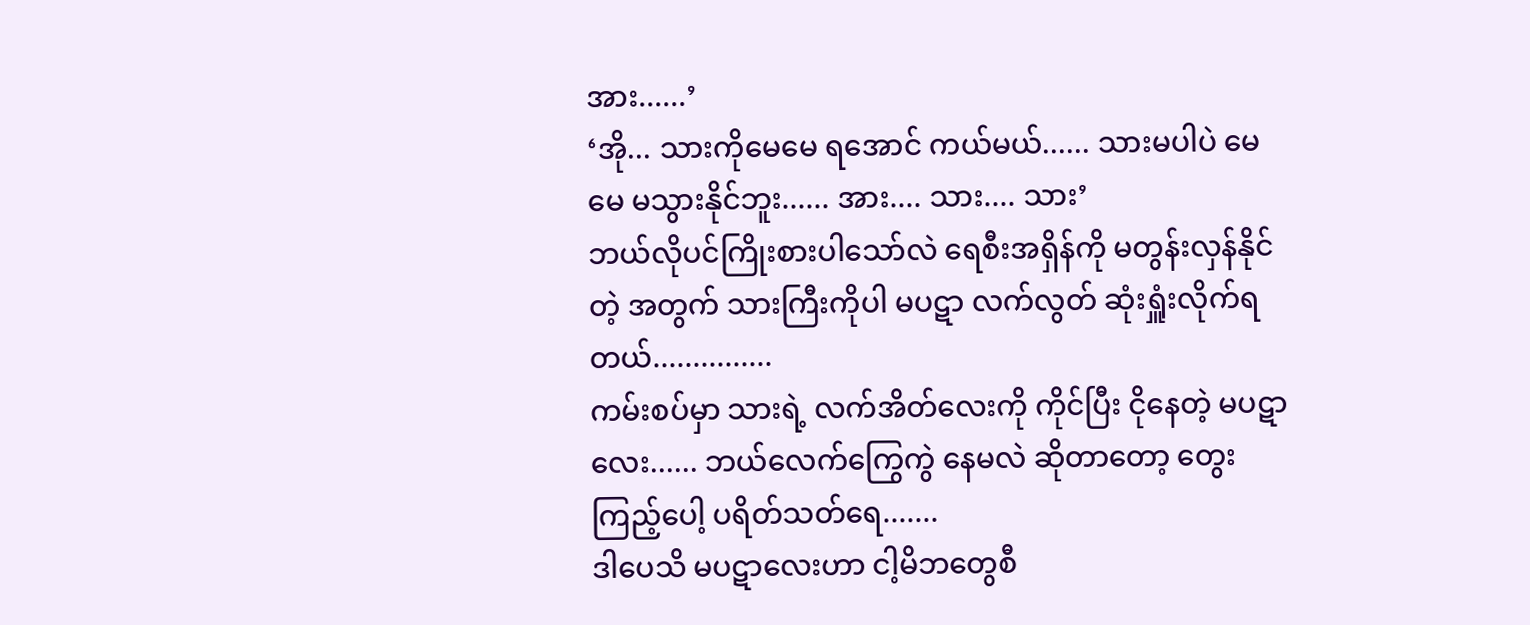အား......’
‘အို... သားကိုမေမေ ရအောင် ကယ်မယ်...... သားမပါပဲ မေမေ မသွားနိုင်ဘူး...... အား.... သား.... သား’
ဘယ်လိုပင်ကြိုးစားပါသော်လဲ ရေစီးအရှိန်ကို မတွန်းလှန်နိုင်တဲ့ အတွက် သားကြီးကိုပါ မပဋာ လက်လွတ် ဆုံးရှူံးလိုက်ရတယ်...............
ကမ်းစပ်မှာ သားရဲ့ လက်အိတ်လေးကို ကိုင်ပြီး ငိုနေတဲ့ မပဋာလေး...... ဘယ်လေက်ကြွေကွဲ နေမလဲ ဆိုတာတော့ တွေးကြည့်ပေါ့ ပရိတ်သတ်ရေ.......
ဒါပေသိ မပဋာလေးဟာ ငါ့မိဘတွေစီ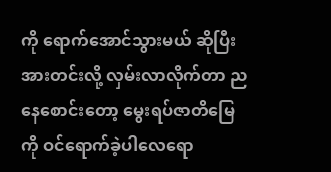ကို ရောက်အောင်သွားမယ် ဆိုပြီး အားတင်းလို့ လှမ်းလာလိုက်တာ ညနေစောင်းတော့ မွေးရပ်ဇာတိမြေကို ဝင်ရောက်ခဲ့ပါလေရော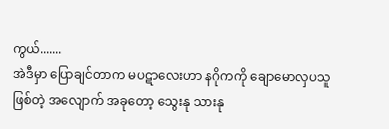ကွယ်.......
အဲဒီမှာ ပြောချင်တာက မပဋာလေးဟာ နဂိုကကို ချောမောလှပသူ ဖြစ်တဲ့ အလျောက် အခုတော့ သွေးနု သားနု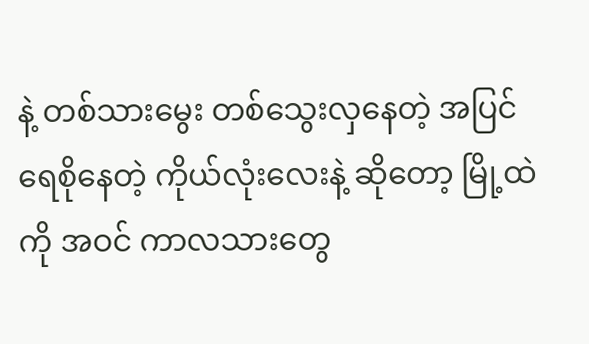နဲ့ တစ်သားမွေး တစ်သွေးလှနေတဲ့ အပြင် ရေစိုနေတဲ့ ကိုယ်လုံးလေးနဲ့ ဆိုတော့ မြို့ထဲကို အဝင် ကာလသားတွေ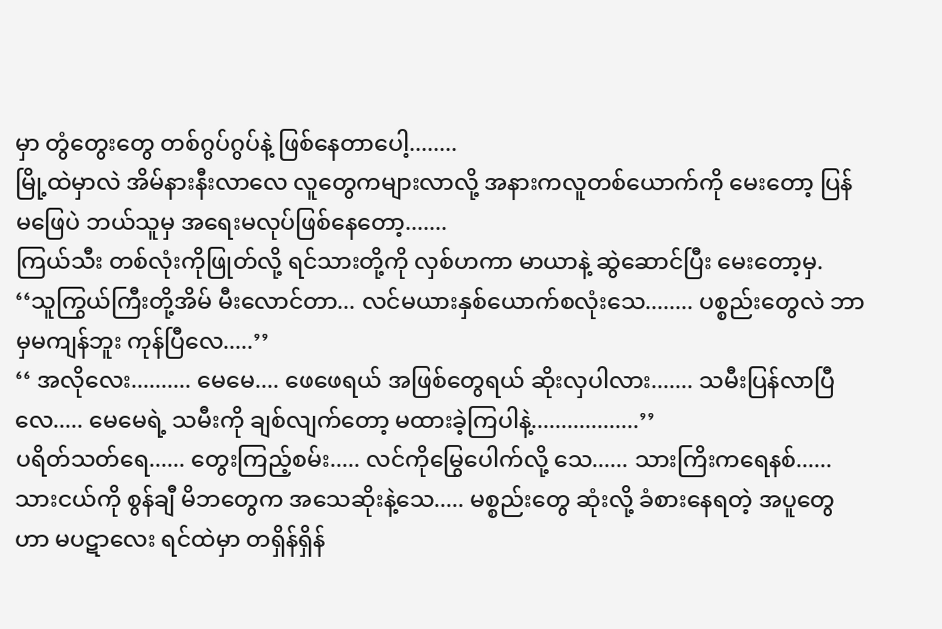မှာ တွံတွေးတွေ တစ်ဂွပ်ဂွပ်နဲ့ ဖြစ်နေတာပေါ့........
မြို့ထဲမှာလဲ အိမ်နားနီးလာလေ လူတွေကများလာလို့ အနားကလူတစ်ယောက်ကို မေးတော့ ပြန်မဖြေပဲ ဘယ်သူမှ အရေးမလုပ်ဖြစ်နေတော့.......
ကြယ်သီး တစ်လုံးကိုဖြုတ်လို့ ရင်သားတို့ကို လှစ်ဟကာ မာယာနဲ့ ဆွဲဆောင်ပြီး မေးတော့မှ.
‘‘သူကြွယ်ကြီးတို့အိမ် မီးလောင်တာ... လင်မယားနှစ်ယောက်စလုံးသေ........ ပစ္စည်းတွေလဲ ဘာမှမကျန်ဘူး ကုန်ပြီလေ.....’’
‘‘ အလိုလေး.......... မေမေ.... ဖေဖေရယ် အဖြစ်တွေရယ် ဆိုးလှပါလား....... သမီးပြန်လာပြီလေ..... မေမေရဲ့ သမီးကို ချစ်လျက်တော့ မထားခဲ့ကြပါနဲ့..................’’
ပရိတ်သတ်ရေ...... တွေးကြည့်စမ်း..... လင်ကိုမြွေပေါက်လို့ သေ...... သားကြိးကရေနစ်...... သားငယ်ကို စွန်ချီ မိဘတွေက အသေဆိုးနဲ့သေ..... မစ္စည်းတွေ ဆုံးလို့ ခံစားနေရတဲ့ အပူတွေဟာ မပဋာလေး ရင်ထဲမှာ တရှိန်ရှိန်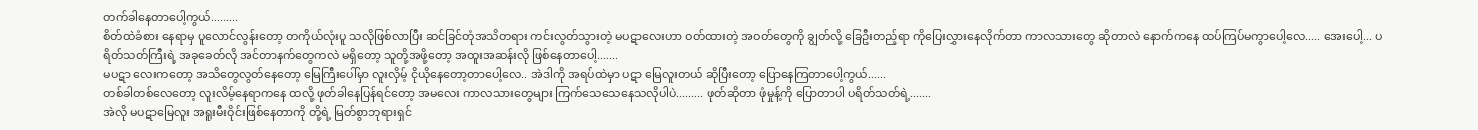တက်ခါနေတာပေါ့ကွယ်.........
စိတ်ထဲခံစား နေရာမှ ပူလောင်လွန်းတော့ တကိုယ်လုံးပူ သလိုဖြစ်လာပြီး ဆင်ခြင်တုံအသိတရား ကင်းလွတ်သွားတဲ့ မပဋာလေးဟာ ဝတ်ထားတဲ့ အဝတ်တွေကို ချွတ်လို့ ခြေဦးတည့်ရာ ကိုပြေးလွှားနေလိုက်တာ ကာလသားတွေ ဆိုတာလဲ နောက်ကနေ ထပ်ကြပ်မကွာပေါ့လေ..... အေးပေါ့... ပရိတ်သတ်ကြီးရဲ့ အခုခေတ်လို အင်တာနက်တွေကလဲ မရှိတော့ သူတို့အဖို့တော့ အထူးအဆန်းလို ဖြစ်နေတာပေါ့.......
မပဋာ လေးကတော့ အသိတွေလွတ်နေတော့ မြေကြီးပေါ်မှာ လူးလှိမ့် ငိုယိုနေတော့တာပေါ့လေ.. အဲဒါကို အရပ်ထဲမှာ ပဋာ မြေလူးတယ် ဆိုပြီးတော့ ပြောနေကြတာပေါ့ကွယ်......
တစ်ခါတစ်လေတော့ လူးလိမ့်နေရာကနေ ထလို့ ဖုတ်ခါနေပြန်ရင်တော့ အမလေး ကာလသားတွေများ ကြက်သေသေနေသလိုပါပဲ......... ဖုတ်ဆိုတာ ဖုံမှုန့်ကို ပြောတာပါ ပရိတ်သတ်ရဲ့.......
အဲလို မပဋာမြေလူး အရူးမီးဝိုင်းဖြစ်နေတာကို တို့ရဲ့ မြတ်စွာဘုရားရှင်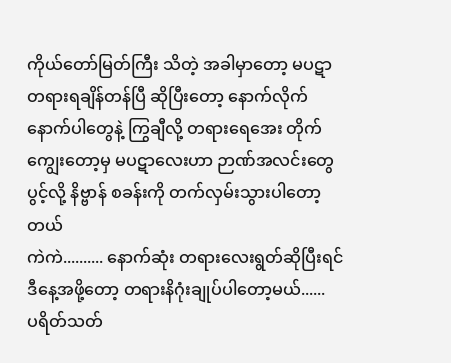ကိုယ်တော်မြတ်ကြီး သိတဲ့ အခါမှာတော့ မပဋာ တရားရချိန်တန်ပြီ ဆိုပြီးတော့ နောက်လိုက် နောက်ပါတွေနဲ့ ကြွချီလို့ တရားရေအေး တိုက်ကျွေးတော့မှ မပဋာလေးဟာ ဉာဏ်အလင်းတွေပွင့်လို့ နိဗ္ဗာန် စခန်းကို တက်လှမ်းသွားပါတော့တယ်
ကဲကဲ.......... နောက်ဆုံး တရားလေးရွတ်ဆိုပြီးရင် ဒီနေ့အဖို့တော့ တရားနိဂုံးချုပ်ပါတော့မယ်......
ပရိတ်သတ်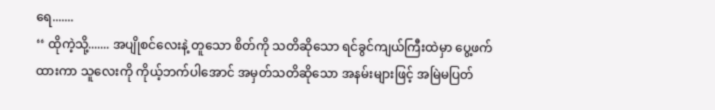ရေ.......
‘‘ ထိုကဲ့သို့....... အပျိုစင်လေးနဲ့ တူသော စိတ်ကို သတိဆိုသော ရင်ခွင်ကျယ်ကြီးထဲမှာ ပွေ့ဖက်ထားကာ သူလေးကို ကိုယ့်ဘက်ပါအောင် အမှတ်သတိဆိုသော အနမ်းများဖြင့် အမြဲမပြတ်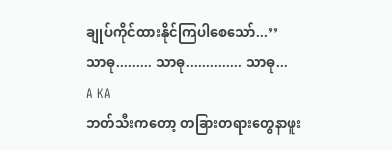ချုပ်ကိုင်ထားနိုင်ကြပါစေသော်...’’
သာဓု......... သာဓု.............. သာဓု...
A KA
ဘတ်သီးကတော့ တခြားတရားတွေနာဖူး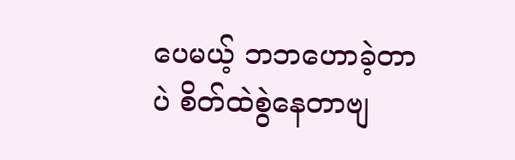ပေမယ့် ဘဘဟောခဲ့တာပဲ စိတ်ထဲစွဲနေတာဗျ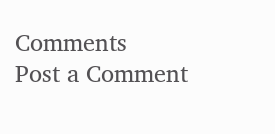Comments
Post a Comment